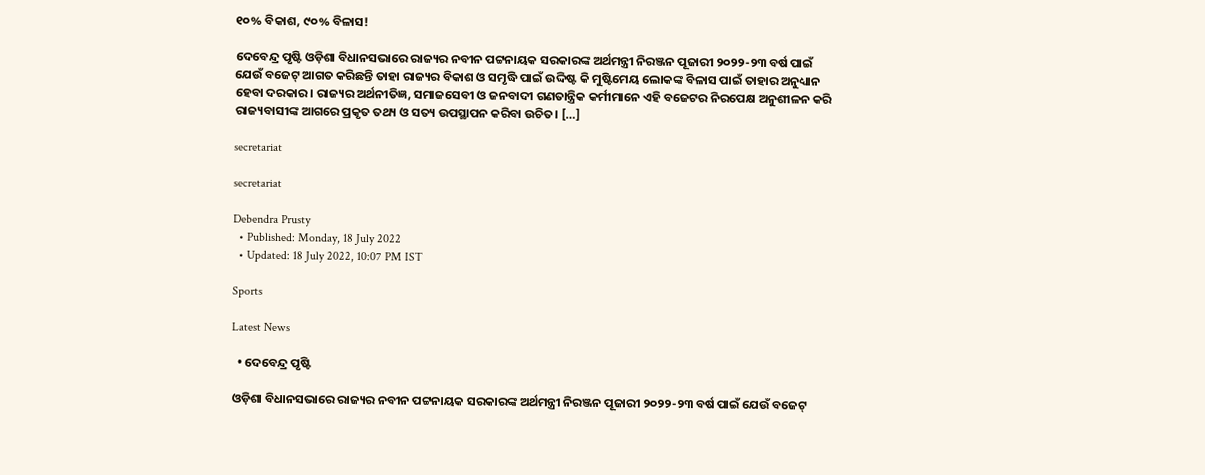୧୦% ବିକାଶ, ୯୦% ବିଳାସ!

ଦେବେନ୍ଦ୍ର ପୃଷ୍ଟି ଓଡ଼ିଶା ବିଧାନସଭାରେ ରାଜ୍ୟର ନବୀନ ପଟ୍ଟନାୟକ ସରକାରଙ୍କ ଅର୍ଥମନ୍ତ୍ରୀ ନିରଞ୍ଜନ ପୂଜାରୀ ୨୦୨୨-୨୩ ବର୍ଷ ପାଇଁ ଯେଉଁ ବଜେଟ୍‌ ଆଗତ କରିଛନ୍ତି ତାହା ରାଜ୍ୟର ବିକାଶ ଓ ସମୃଦ୍ଧି ପାଇଁ ଉଦ୍ଦିଷ୍ଟ କି ମୁଷ୍ଟିମେୟ ଲୋକଙ୍କ ବିଳାସ ପାଇଁ ତାହାର ଅନୁଧ୍ୟାନ ହେବା ଦରକାର। ରାଜ୍ୟର ଅର୍ଥନୀତିଜ୍ଞ, ସମାଜସେବୀ ଓ ଜନବାଦୀ ଗଣତାନ୍ତ୍ରିକ କର୍ମୀମାନେ ଏହି ବଜେଟର ନିରପେକ୍ଷ ଅନୁଶୀଳନ କରି ରାଜ୍ୟବାସୀଙ୍କ ଆଗରେ ପ୍ରକୃତ ତଥ୍ୟ ଓ ସତ୍ୟ ଉପସ୍ଥାପନ କରିବା ଉଚିତ। […]

secretariat

secretariat

Debendra Prusty
  • Published: Monday, 18 July 2022
  • Updated: 18 July 2022, 10:07 PM IST

Sports

Latest News

  • ଦେବେନ୍ଦ୍ର ପୃଷ୍ଟି

ଓଡ଼ିଶା ବିଧାନସଭାରେ ରାଜ୍ୟର ନବୀନ ପଟ୍ଟନାୟକ ସରକାରଙ୍କ ଅର୍ଥମନ୍ତ୍ରୀ ନିରଞ୍ଜନ ପୂଜାରୀ ୨୦୨୨-୨୩ ବର୍ଷ ପାଇଁ ଯେଉଁ ବଜେଟ୍‌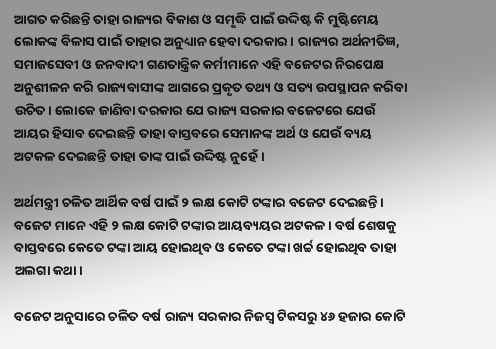ଆଗତ କରିଛନ୍ତି ତାହା ରାଜ୍ୟର ବିକାଶ ଓ ସମୃଦ୍ଧି ପାଇଁ ଉଦ୍ଦିଷ୍ଟ କି ମୁଷ୍ଟିମେୟ ଲୋକଙ୍କ ବିଳାସ ପାଇଁ ତାହାର ଅନୁଧ୍ୟାନ ହେବା ଦରକାର। ରାଜ୍ୟର ଅର୍ଥନୀତିଜ୍ଞ, ସମାଜସେବୀ ଓ ଜନବାଦୀ ଗଣତାନ୍ତ୍ରିକ କର୍ମୀମାନେ ଏହି ବଜେଟର ନିରପେକ୍ଷ ଅନୁଶୀଳନ କରି ରାଜ୍ୟବାସୀଙ୍କ ଆଗରେ ପ୍ରକୃତ ତଥ୍ୟ ଓ ସତ୍ୟ ଉପସ୍ଥାପନ କରିବା ଉଚିତ। ଲୋକେ ଜାଣିବା ଦରକାର ଯେ ରାଜ୍ୟ ସରକାର ବଜେଟରେ ଯେଉଁ ଆୟର ହିସାବ ଦେଇଛନ୍ତି ତାହା ବାସ୍ତବରେ ସେମାନଙ୍କ ଅର୍ଥ ଓ ଯେଉଁ ବ୍ୟୟ ଅଟକଳ ଦେଇଛନ୍ତି ତାହା ତାଙ୍କ ପାଇଁ ଉଦ୍ଦିଷ୍ଟ ନୁହେଁ।

ଅର୍ଥମନ୍ତ୍ରୀ ଚଳିତ ଆର୍ଥିକ ବର୍ଷ ପାଇଁ ୨ ଲକ୍ଷ କୋଟି ଟଙ୍କାର ବଜେଟ ଦେଇଛନ୍ତି। ବଜେଟ ମାନେ ଏହି ୨ ଲକ୍ଷ କୋଟି ଟଙ୍କାର ଆୟବ୍ୟୟର ଅଟକଳ। ବର୍ଷ ଶେଷକୁ ବାସ୍ତବରେ କେତେ ଟଙ୍କା ଆୟ ହୋଇଥିବ ଓ କେତେ ଟଙ୍କା ଖର୍ଚ୍ଚ ହୋଇଥିବ ତାହା ଅଲଗା କଥା।

ବଜେଟ ଅନୁସାରେ ଚଳିତ ବର୍ଷ ରାଜ୍ୟ ସରକାର ନିଜସ୍ୱ ଟିକସରୁ ୪୬ ହଜାର କୋଟି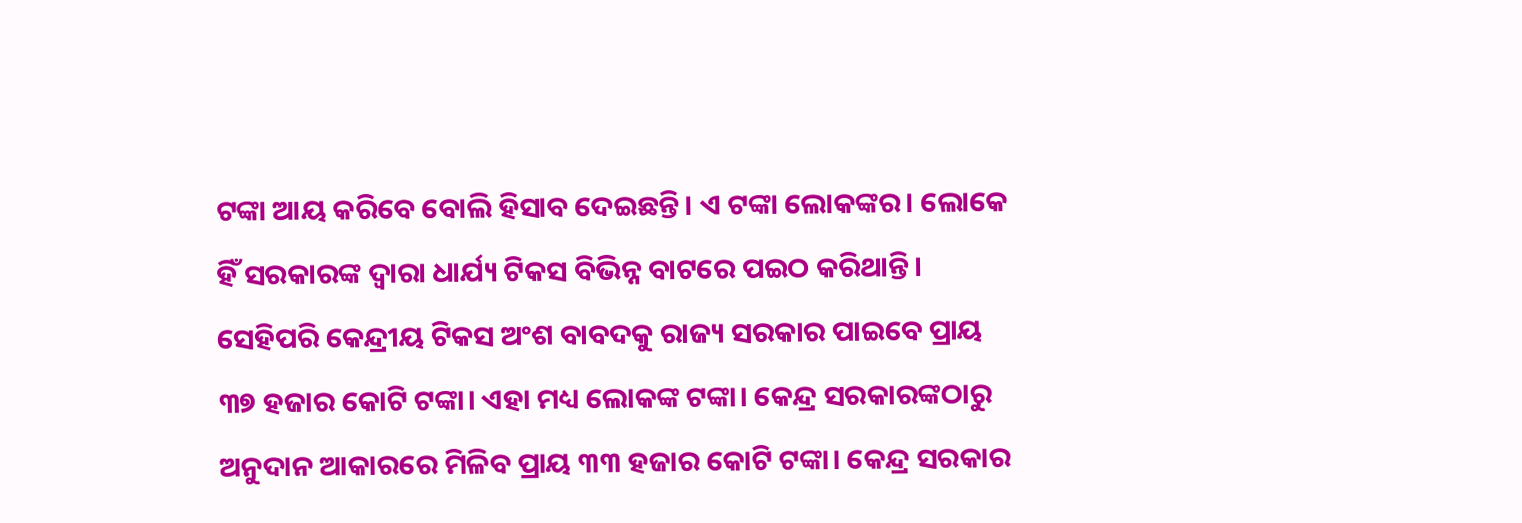ଟଙ୍କା ଆୟ କରିବେ ବୋଲି ହିସାବ ଦେଇଛନ୍ତି। ଏ ଟଙ୍କା ଲୋକଙ୍କର। ଲୋକେ ହିଁ ସରକାରଙ୍କ ଦ୍ୱାରା ଧାର୍ଯ୍ୟ ଟିକସ ବିଭିନ୍ନ ବାଟରେ ପଇଠ କରିଥାନ୍ତି। ସେହିପରି କେନ୍ଦ୍ରୀୟ ଟିକସ ଅଂଶ ବାବଦକୁ ରାଜ୍ୟ ସରକାର ପାଇବେ ପ୍ରାୟ ୩୭ ହଜାର କୋଟି ଟଙ୍କା। ଏହା ମଧ୍ୟ ଲୋକଙ୍କ ଟଙ୍କା। କେନ୍ଦ୍ର ସରକାରଙ୍କଠାରୁ ଅନୁଦାନ ଆକାରରେ ମିଳିବ ପ୍ରାୟ ୩୩ ହଜାର କୋଟି ଟଙ୍କା। କେନ୍ଦ୍ର ସରକାର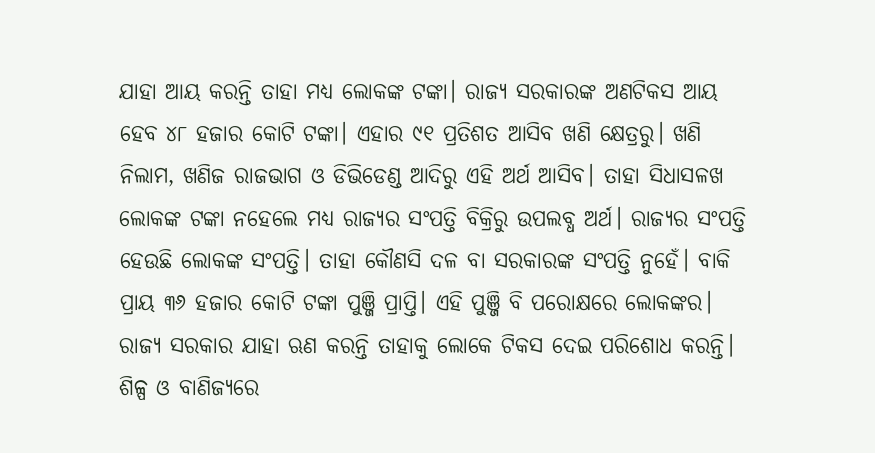ଯାହା ଆୟ କରନ୍ତି ତାହା ମଧ୍ୟ ଲୋକଙ୍କ ଟଙ୍କା। ରାଜ୍ୟ ସରକାରଙ୍କ ଅଣଟିକସ ଆୟ ହେବ ୪୮ ହଜାର କୋଟି ଟଙ୍କା। ଏହାର ୯୧ ପ୍ରତିଶତ ଆସିବ ଖଣି କ୍ଷେତ୍ରରୁ। ଖଣି ନିଲାମ, ଖଣିଜ ରାଜଭାଗ ଓ ଡିଭିଡେଣ୍ଡ ଆଦିରୁ ଏହି ଅର୍ଥ ଆସିବ। ତାହା ସିଧାସଳଖ ଲୋକଙ୍କ ଟଙ୍କା ନହେଲେ ମଧ୍ୟ ରାଜ୍ୟର ସଂପତ୍ତି ବିକ୍ରିରୁ ଉପଲବ୍ଧ ଅର୍ଥ। ରାଜ୍ୟର ସଂପତ୍ତି ହେଉଛି ଲୋକଙ୍କ ସଂପତ୍ତି। ତାହା କୌଣସି ଦଳ ବା ସରକାରଙ୍କ ସଂପତ୍ତି ନୁହେଁ। ବାକି ପ୍ରାୟ ୩୬ ହଜାର କୋଟି ଟଙ୍କା ପୁଞ୍ଜି ପ୍ରାପ୍ତି। ଏହି ପୁଞ୍ଜି ବି ପରୋକ୍ଷରେ ଲୋକଙ୍କର। ରାଜ୍ୟ ସରକାର ଯାହା ଋଣ କରନ୍ତି ତାହାକୁ ଲୋକେ ଟିକସ ଦେଇ ପରିଶୋଧ କରନ୍ତି। ଶିଳ୍ପ ଓ ବାଣିଜ୍ୟରେ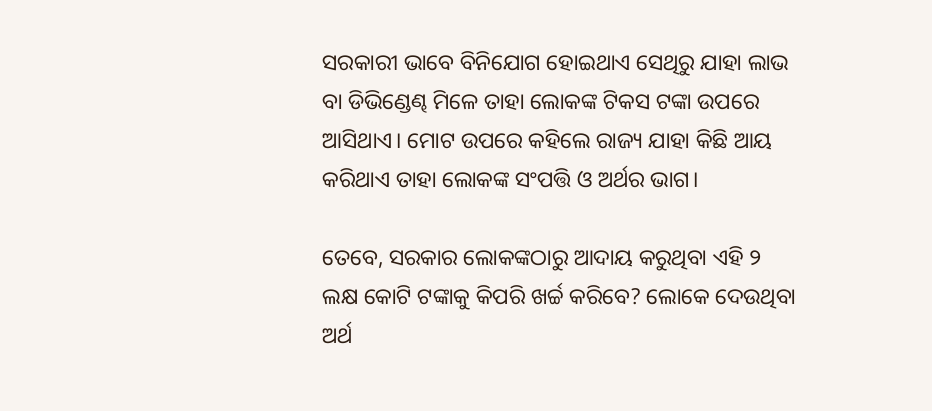ସରକାରୀ ଭାବେ ବିନିଯୋଗ ହୋଇଥାଏ ସେଥିରୁ ଯାହା ଲାଭ ବା ଡିଭିଣ୍ଡେଣ୍ଢ ମିଳେ ତାହା ଲୋକଙ୍କ ଟିକସ ଟଙ୍କା ଉପରେ ଆସିଥାଏ। ମୋଟ ଉପରେ କହିଲେ ରାଜ୍ୟ ଯାହା କିଛି ଆୟ କରିଥାଏ ତାହା ଲୋକଙ୍କ ସଂପତ୍ତି ଓ ଅର୍ଥର ଭାଗ।

ତେବେ, ସରକାର ଲୋକଙ୍କଠାରୁ ଆଦାୟ କରୁଥିବା ଏହି ୨ ଲକ୍ଷ କୋଟି ଟଙ୍କାକୁ କିପରି ଖର୍ଚ୍ଚ କରିବେ? ଲୋକେ ଦେଉଥିବା ଅର୍ଥ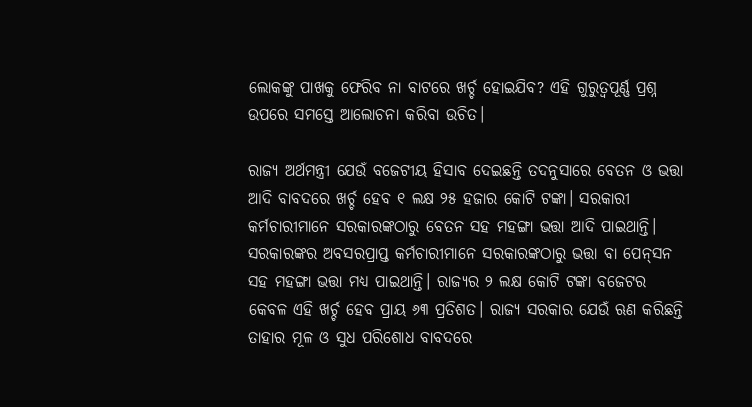ଲୋକଙ୍କୁ ପାଖକୁ ଫେରିବ ନା ବାଟରେ ଖର୍ଚ୍ଚ ହୋଇଯିବ? ଏହି ଗୁରୁତ୍ୱପୂର୍ଣ୍ଣ ପ୍ରଶ୍ନ ଉପରେ ସମସ୍ତେ ଆଲୋଚନା କରିବା ଉଚିତ।

ରାଜ୍ୟ ଅର୍ଥମନ୍ତ୍ରୀ ଯେଉଁ ବଜେଟୀୟ ହିସାବ ଦେଇଛନ୍ତି ତଦନୁସାରେ ବେତନ ଓ ଭତ୍ତା ଆଦି ବାବଦରେ ଖର୍ଚ୍ଚ ହେବ ୧ ଲକ୍ଷ ୨୫ ହଜାର କୋଟି ଟଙ୍କା। ସରକାରୀ କର୍ମଚାରୀମାନେ ସରକାରଙ୍କଠାରୁ ବେତନ ସହ ମହଙ୍ଗା ଭତ୍ତା ଆଦି ପାଇଥାନ୍ତି। ସରକାରଙ୍କର ଅବସରପ୍ରାପ୍ତ କର୍ମଚାରୀମାନେ ସରକାରଙ୍କଠାରୁ ଭତ୍ତା ବା ପେନ୍‌ସନ ସହ ମହଙ୍ଗା ଭତ୍ତା ମଧ୍ୟ ପାଇଥାନ୍ତି। ରାଜ୍ୟର ୨ ଲକ୍ଷ କୋଟି ଟଙ୍କା ବଜେଟର କେବଳ ଏହି ଖର୍ଚ୍ଚ ହେବ ପ୍ରାୟ ୬୩ ପ୍ରତିଶତ। ରାଜ୍ୟ ସରକାର ଯେଉଁ ଋଣ କରିଛନ୍ତି ତାହାର ମୂଳ ଓ ସୁଧ ପରିଶୋଧ ବାବଦରେ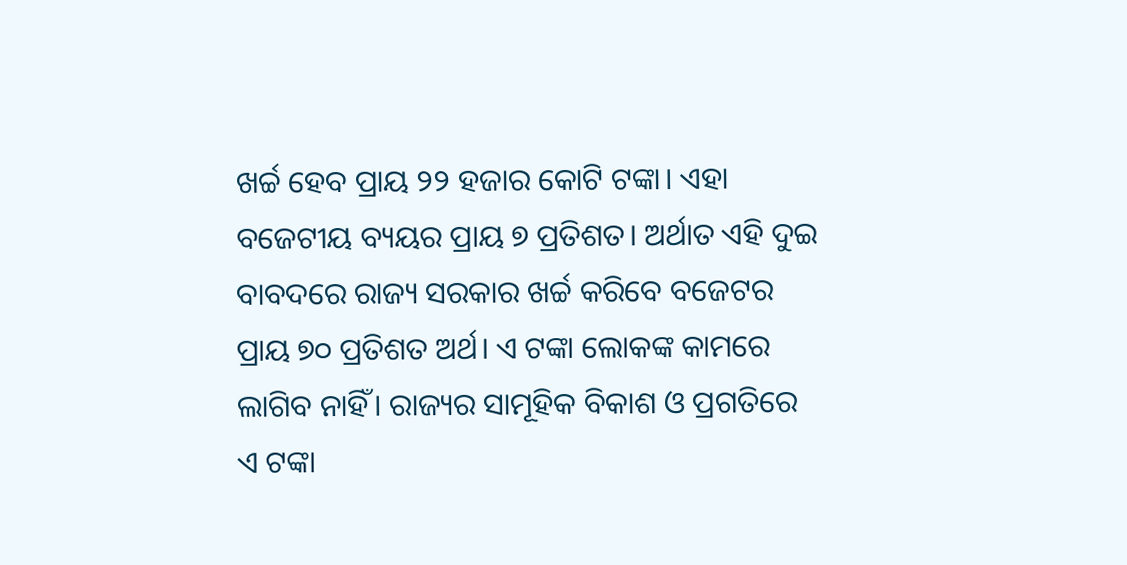ଖର୍ଚ୍ଚ ହେବ ପ୍ରାୟ ୨୨ ହଜାର କୋଟି ଟଙ୍କା। ଏହା ବଜେଟୀୟ ବ୍ୟୟର ପ୍ରାୟ ୭ ପ୍ରତିଶତ। ଅର୍ଥାତ ଏହି ଦୁଇ ବାବଦରେ ରାଜ୍ୟ ସରକାର ଖର୍ଚ୍ଚ କରିବେ ବଜେଟର ପ୍ରାୟ ୭୦ ପ୍ରତିଶତ ଅର୍ଥ। ଏ ଟଙ୍କା ଲୋକଙ୍କ କାମରେ ଲାଗିବ ନାହିଁ। ରାଜ୍ୟର ସାମୂହିକ ବିକାଶ ଓ ପ୍ରଗତିରେ ଏ ଟଙ୍କା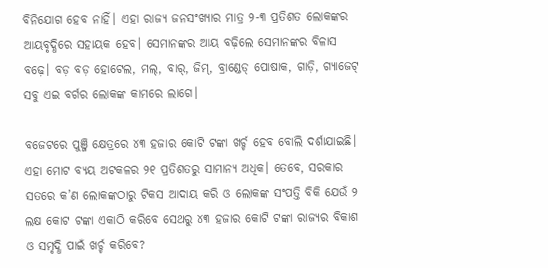ବିନିଯୋଗ ହେବ ନାହିଁ। ଏହା ରାଜ୍ୟ ଜନସଂଖ୍ୟାର ମାତ୍ର ୨-୩ ପ୍ରତିଶତ ଲୋକଙ୍କର ଆୟବୃଦ୍ଧିରେ ସହାୟକ ହେବ। ସେମାନଙ୍କର ଆୟ ବଢ଼ିଲେ ସେମାନଙ୍କର ବିଳାସ ବଢ଼େ। ବଡ଼ ବଡ଼ ହୋଟେଲ, ମଲ୍‌, ବାର୍‌, ଜିମ୍‌, ବ୍ରାଣ୍ଡେଡ୍‌ ପୋଷାକ, ଗାଡ଼ି, ଗ୍ୟାଜେଟ୍‌ ସବୁ ଏଇ ବର୍ଗର ଲୋକଙ୍କ କାମରେ ଲାଗେ।

ବଜେଟରେ ପୁଞ୍ଜି କ୍ଷେତ୍ରରେ ୪୩ ହଜାର କୋଟି ଟଙ୍କା ଖର୍ଚ୍ଚ ହେବ ବୋଲି ଦର୍ଶାଯାଇଛି। ଏହା ମୋଟ ବ୍ୟୟ ଅଟକଳର ୨୧ ପ୍ରତିଶତରୁ ସାମାନ୍ୟ ଅଧିକ। ତେବେ, ସରକାର ସତରେ କ’ଣ ଲୋକଙ୍କଠାରୁ ଟିକସ ଆଦାୟ କରି ଓ ଲୋକଙ୍କ ସଂପତ୍ତି ବିକି ଯେଉଁ ୨ ଲକ୍ଷ କୋଟ ଟଙ୍କା ଏକାଠି କରିବେ ସେଥରୁ ୪୩ ହଜାର କୋଟି ଟଙ୍କା ରାଜ୍ୟର ବିକାଶ ଓ ସମୃଦ୍ଧି ପାଇଁ ଖର୍ଚ୍ଚ କରିବେ?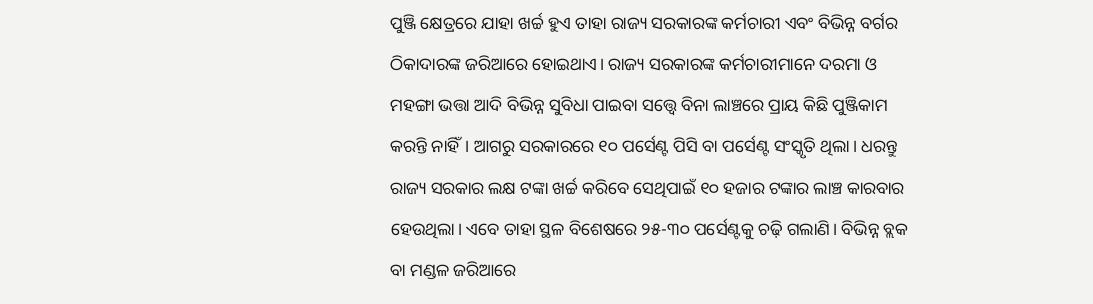ପୁଞ୍ଜି କ୍ଷେତ୍ରରେ ଯାହା ଖର୍ଚ୍ଚ ହୁଏ ତାହା ରାଜ୍ୟ ସରକାରଙ୍କ କର୍ମଚାରୀ ଏବଂ ବିଭିନ୍ନ ବର୍ଗର ଠିକାଦାରଙ୍କ ଜରିଆରେ ହୋଇଥାଏ। ରାଜ୍ୟ ସରକାରଙ୍କ କର୍ମଚାରୀମାନେ ଦରମା ଓ ମହଙ୍ଗା ଭତ୍ତା ଆଦି ବିଭିନ୍ନ ସୁବିଧା ପାଇବା ସତ୍ତ୍ୱେ ବିନା ଲାଞ୍ଚରେ ପ୍ରାୟ କିଛି ପୁଞ୍ଜିକାମ କରନ୍ତି ନାହିଁ। ଆଗରୁ ସରକାରରେ ୧୦ ପର୍ସେଣ୍ଟ ପିସି ବା ପର୍ସେଣ୍ଟ ସଂସ୍କୃତି ଥିଲା। ଧରନ୍ତୁ ରାଜ୍ୟ ସରକାର ଲକ୍ଷ ଟଙ୍କା ଖର୍ଚ୍ଚ କରିବେ ସେଥିପାଇଁ ୧୦ ହଜାର ଟଙ୍କାର ଲାଞ୍ଚ କାରବାର ହେଉଥିଲା। ଏବେ ତାହା ସ୍ଥଳ ବିଶେଷରେ ୨୫-୩୦ ପର୍ସେଣ୍ଟକୁ ଚଢ଼ି ଗଲାଣି। ବିଭିନ୍ନ ବ୍ଲକ ବା ମଣ୍ଡଳ ଜରିଆରେ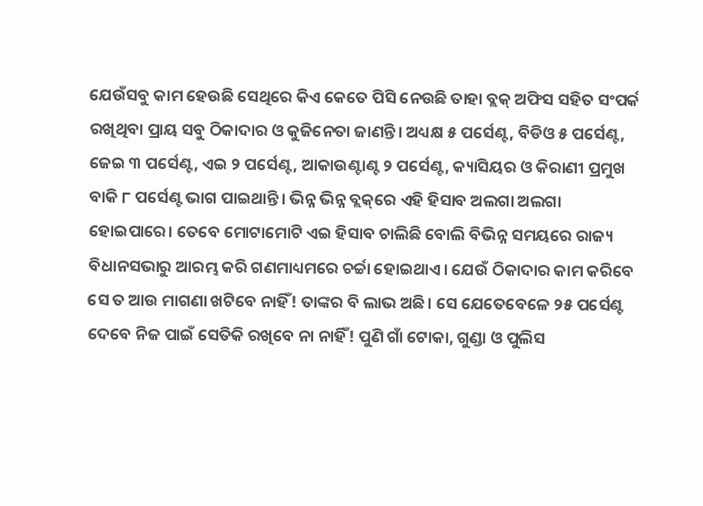ଯେଉଁସବୁ କାମ ହେଉଛି ସେଥିରେ କିଏ କେତେ ପିସି ନେଉଛି ତାହା ବ୍ଲକ୍‌ ଅଫିସ ସହିତ ସଂପର୍କ ରଖିଥିବା ପ୍ରାୟ ସବୁ ଠିକାଦାର ଓ କୁଜିନେତା ଜାଣନ୍ତି। ଅଧ୍ୟକ୍ଷ ୫ ପର୍ସେଣ୍ଟ, ବିଡିଓ ୫ ପର୍ସେଣ୍ଟ, ଜେଇ ୩ ପର୍ସେଣ୍ଟ, ଏଇ ୨ ପର୍ସେଣ୍ଟ, ଆକାଉଣ୍ଟାଣ୍ଟ ୨ ପର୍ସେଣ୍ଟ, କ୍ୟାସିୟର ଓ କିରାଣୀ ପ୍ରମୁଖ ବାକି ୮ ପର୍ସେଣ୍ଟ ଭାଗ ପାଇଥାନ୍ତି। ଭିନ୍ନ ଭିନ୍ନ ବ୍ଲକ୍‌ରେ ଏହି ହିସାବ ଅଲଗା ଅଲଗା ହୋଇପାରେ। ତେବେ ମୋଟାମୋଟି ଏଇ ହିସାବ ଚାଲିଛି ବୋଲି ବିଭିନ୍ନ ସମୟରେ ରାଜ୍ୟ ବିଧାନସଭାରୁ ଆରମ୍ଭ କରି ଗଣମାଧ୍ୟମରେ ଚର୍ଚ୍ଚା ହୋଇଥାଏ। ଯେଉଁ ଠିକାଦାର କାମ କରିବେ ସେ ତ ଆଉ ମାଗଣା ଖଟିବେ ନାହିଁ! ତାଙ୍କର ବି ଲାଭ ଅଛି। ସେ ଯେତେବେଳେ ୨୫ ପର୍ସେଣ୍ଟ ଦେବେ ନିଜ ପାଇଁ ସେତିକି ରଖିବେ ନା ନାହିଁ! ପୁଣି ଗାଁ ଟୋକା, ଗୁଣ୍ଡା ଓ ପୁଲିସ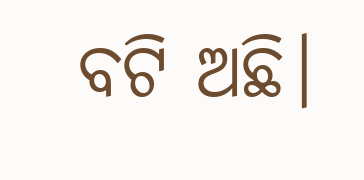ବଟି ଅଛି।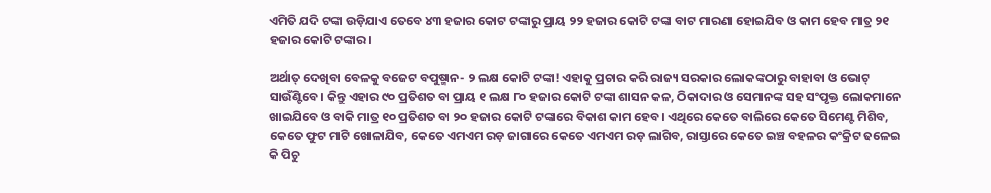ଏମିତି ଯଦି ଟଙ୍କା ଉଡ଼ିଯାଏ ତେବେ ୪୩ ହଜାର କୋଟ ଟଙ୍କାରୁ ପ୍ରାୟ ୨୨ ହଜାର କୋଟି ଟଙ୍କା ବାଟ ମାରଣା ହୋଇଯିବ ଓ କାମ ହେବ ମାତ୍ର ୨୧ ହଜାର କୋଟି ଟଙ୍କାର।

ଅର୍ଥାତ୍‌ ଦେଖିବା ବେଳକୁ ବଜେଟ ବପୁଷ୍ମାନ- ୨ ଲକ୍ଷ କୋଟି ଟଙ୍କା! ଏହାକୁ ପ୍ରଚାର କରି ରାଜ୍ୟ ସରକାର ଲୋକଙ୍କଠାରୁ ବାହାବା ଓ ଭୋଟ୍‌ ସାଉଁଣ୍ଟିବେ। କିନ୍ତୁ ଏହାର ୯୦ ପ୍ରତିଶତ ବା ପ୍ରାୟ ୧ ଲକ୍ଷ ୮୦ ହଜାର କୋଟି ଟଙ୍କା ଶାସନ କଳ, ଠିକାଦାର ଓ ସେମାନଙ୍କ ସହ ସଂପୃକ୍ତ ଲୋକମାନେ ଖାଇଯିବେ ଓ ବାକି ମାତ୍ର ୧୦ ପ୍ରତିଶତ ବା ୨୦ ହଜାର କୋଟି ଟଙ୍କାରେ ବିକାଶ କାମ ହେବ। ଏଥିରେ କେତେ ବାଲିରେ କେତେ ସିମେଣ୍ଟ ମିଶିବ, କେତେ ଫୁଟ ମାଟି ଖୋଳାଯିବ, କେତେ ଏମଏମ ରଡ଼ ଜାଗାରେ କେତେ ଏମଏମ ରଡ଼ ଲାଗିବ, ରାସ୍ତାରେ କେତେ ଇଞ୍ଚ ବହଳର କଂକ୍ରିଟ ଢଳେଇ କି ପିଚୁ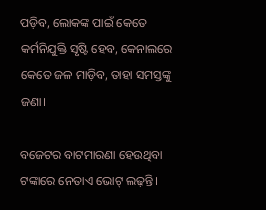ପଡ଼ିବ, ଲୋକଙ୍କ ପାଇଁ କେତେ କର୍ମନିଯୁକ୍ତି ସୃଷ୍ଟି ହେବ, କେନାଲରେ କେତେ ଜଳ ମାଡ଼ିବ, ତାହା ସମସ୍ତଙ୍କୁ ଜଣା।

ବଜେଟର ବାଟମାରଣା ହେଉଥିବା ଟଙ୍କାରେ ନେତାଏ ଭୋଟ୍‌ ଲଢ଼ନ୍ତି।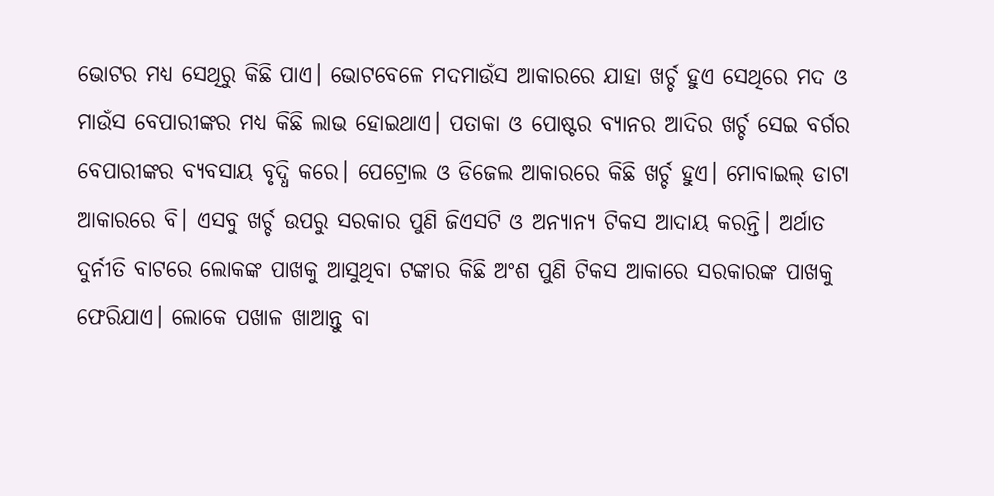ଭୋଟର ମଧ୍ୟ ସେଥିରୁ କିଛି ପାଏ। ଭୋଟବେଳେ ମଦମାଉଁସ ଆକାରରେ ଯାହା ଖର୍ଚ୍ଚ ହୁଏ ସେଥିରେ ମଦ ଓ ମାଉଁସ ବେପାରୀଙ୍କର ମଧ୍ୟ କିଛି ଲାଭ ହୋଇଥାଏ। ପତାକା ଓ ପୋଷ୍ଟର ବ୍ୟାନର ଆଦିର ଖର୍ଚ୍ଚ ସେଇ ବର୍ଗର ବେପାରୀଙ୍କର ବ୍ୟବସାୟ ବୃଦ୍ଧି କରେ। ପେଟ୍ରୋଲ ଓ ଡିଜେଲ ଆକାରରେ କିଛି ଖର୍ଚ୍ଚ ହୁଏ। ମୋବାଇଲ୍‌ ଡାଟା ଆକାରରେ ବି। ଏସବୁ ଖର୍ଚ୍ଚ ଉପରୁ ସରକାର ପୁଣି ଜିଏସଟି ଓ ଅନ୍ୟାନ୍ୟ ଟିକସ ଆଦାୟ କରନ୍ତି। ଅର୍ଥାତ ଦୁର୍ନୀତି ବାଟରେ ଲୋକଙ୍କ ପାଖକୁ ଆସୁଥିବା ଟଙ୍କାର କିଛି ଅଂଶ ପୁଣି ଟିକସ ଆକାରେ ସରକାରଙ୍କ ପାଖକୁ ଫେରିଯାଏ। ଲୋକେ ପଖାଳ ଖାଆନ୍ତୁ ବା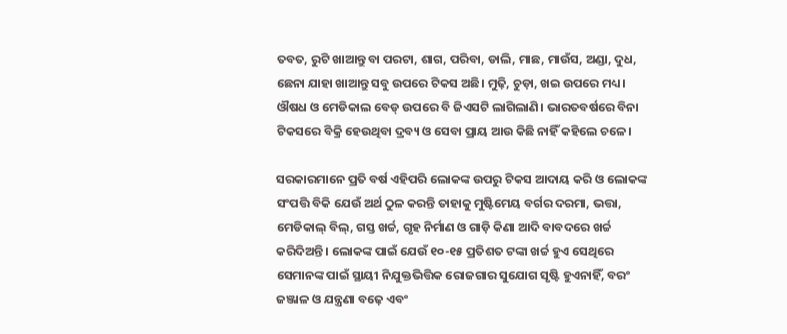ତବତ, ରୁଟି ଖାଆନ୍ତୁ ବା ପରଟା, ଶାଗ, ପରିବା, ଡାଲି, ମାଛ, ମାଉଁସ, ଅଣ୍ଡା, ଦୁଧ, ଛେନା ଯାହା ଖାଆନ୍ତୁ ସବୁ ଉପରେ ଟିକସ ଅଛି। ମୁଢ଼ି, ଚୁଡ଼ା, ଖଇ ଉପରେ ମଧ୍ୟ। ଔଷଧ ଓ ମେଡିକାଲ ବେଡ୍‌ ଉପରେ ବି ଜିଏସଟି ଲାଗିଲାଣି। ଭାରତବର୍ଷରେ ବିନା ଟିକସରେ ବିକ୍ରି ହେଉଥିବା ଦ୍ରବ୍ୟ ଓ ସେବା ପ୍ରାୟ ଆଉ କିଛି ନାହିଁ କହିଲେ ଚଳେ।

ସରକାରମାନେ ପ୍ରତି ବର୍ଷ ଏହିପରି ଲୋକଙ୍କ ଉପରୁ ଟିକସ ଆଦାୟ କରି ଓ ଲୋକଙ୍କ ସଂପତ୍ତି ବିକି ଯେଉଁ ଅର୍ଥ ଠୁଳ କରନ୍ତି ତାହାକୁ ମୁଷ୍ଟିମେୟ ବର୍ଗର ଦରମା, ଭତ୍ତା, ମେଡିକାଲ୍‌ ବିଲ୍‌, ଗସ୍ତ ଖର୍ଚ୍ଚ, ଗୃହ ନିର୍ମାଣ ଓ ଗାଡ଼ି କିଣା ଆଦି ବାବଦରେ ଖର୍ଚ୍ଚ କରିଦିଅନ୍ତି। ଲୋକଙ୍କ ପାଇଁ ଯେଉଁ ୧୦-୧୫ ପ୍ରତିଶତ ଟଙ୍କା ଖର୍ଚ୍ଚ ହୁଏ ସେଥିରେ ସେମାନଙ୍କ ପାଇଁ ସ୍ଥାୟୀ ନିଯୁକ୍ତଭିତ୍ତିକ ରୋଜଗାର ସୁଯୋଗ ସୃଷ୍ଟି ହୁଏନାହିଁ, ବରଂ ଜଞ୍ଜାଳ ଓ ଯନ୍ତ୍ରଣା ବଢ଼େ ଏବଂ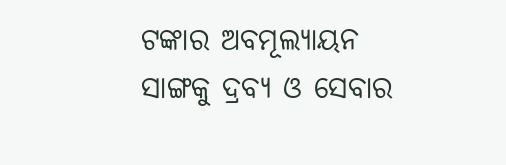ଟଙ୍କାର ଅବମୂଲ୍ୟାୟନ ସାଙ୍ଗକୁ ଦ୍ରବ୍ୟ ଓ ସେବାର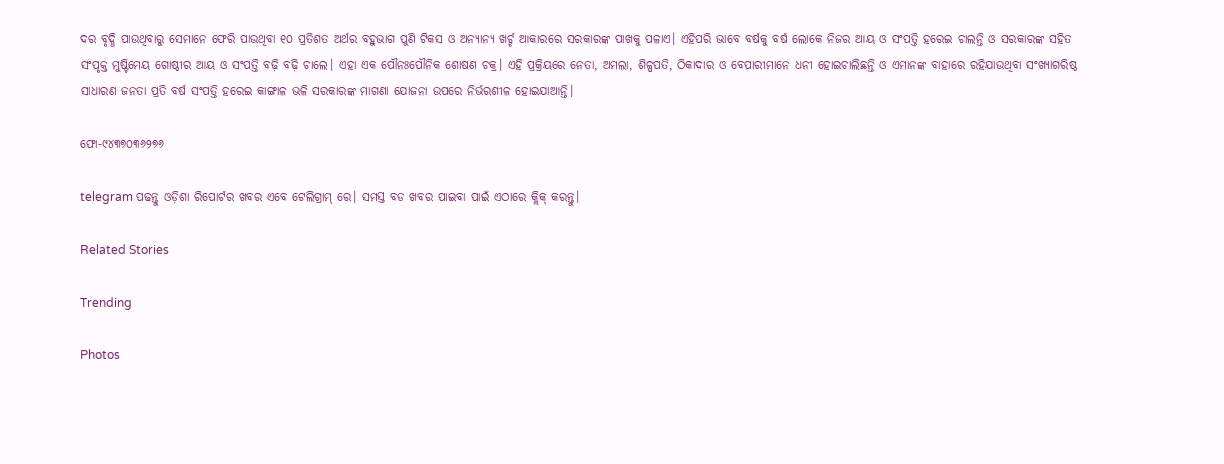ଦର ବୃଦ୍ଧି ପାଉଥିବାରୁ ସେମାନେ ଫେରି ପାଉଥିବା ୧୦ ପ୍ରତିଶତ ଅର୍ଥର ବହୁଭାଗ ପୁଣି ଟିକସ ଓ ଅନ୍ୟାନ୍ୟ ଖର୍ଚ୍ଚ ଆକାରରେ ସରକାରଙ୍କ ପାଖକୁ ପଳାଏ। ଏହିପରି ଭାବେ ବର୍ଷକୁ ବର୍ଷ ଲୋକେ ନିଜର ଆୟ ଓ ସଂପତ୍ତି ହରେଇ ଚାଲନ୍ତି ଓ ସରକାରଙ୍କ ସହିତ ସଂପୃକ୍ତ ମୁଷ୍ଟିମେୟ ଗୋଷ୍ଠୀର ଆୟ ଓ ସଂପତ୍ତି ବଢ଼ି ବଢ଼ି ଚାଲେ। ଏହା ଏକ ପୌନଃପୌନିକ ଶୋଷଣ ଚକ୍ର। ଏହି ପ୍ରକ୍ରିୟରେ ନେତା, ଅମଲା, ଶିଳ୍ପପତି, ଠିକାଦାର ଓ ବେପାରୀମାନେ ଧନୀ ହୋଇଚାଲିଛନ୍ତି ଓ ଏମାନଙ୍କ ବାହାରେ ରହିଯାଉଥିବା ସଂଖ୍ୟାଗରିଷ୍ଠ ସାଧାରଣ ଜନତା ପ୍ରତି ବର୍ଷ ସଂପତ୍ତି ହରେଇ କାଙ୍ଗାଳ ଭଳି ସରକାରଙ୍କ ମାଗଣା ଯୋଜନା ଉପରେ ନିର୍ଭରଶୀଳ ହୋଇଯାଆନ୍ତି।

ଫୋ-୯୪୩୭୦୩୬୨୭୬

telegram ପଢନ୍ତୁ ଓଡ଼ିଶା ରିପୋର୍ଟର ଖବର ଏବେ ଟେଲିଗ୍ରାମ୍ ରେ। ସମସ୍ତ ବଡ ଖବର ପାଇବା ପାଇଁ ଏଠାରେ କ୍ଲିକ୍ କରନ୍ତୁ।

Related Stories

Trending

Photos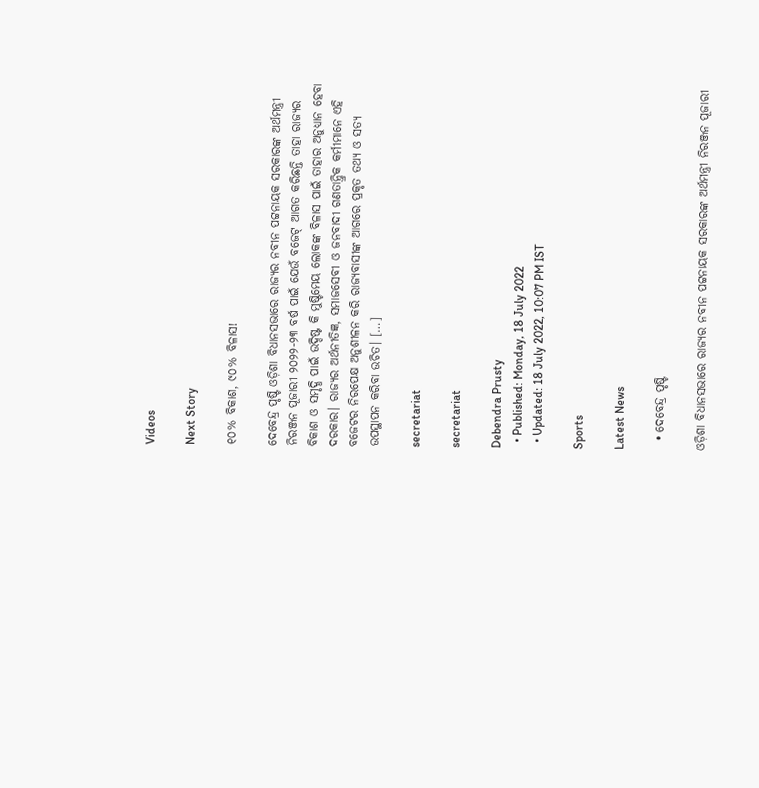Videos

Next Story

୧୦% ବିକାଶ, ୯୦% ବିଳାସ!

ଦେବେନ୍ଦ୍ର ପୃଷ୍ଟି ଓଡ଼ିଶା ବିଧାନସଭାରେ ରାଜ୍ୟର ନବୀନ ପଟ୍ଟନାୟକ ସରକାରଙ୍କ ଅର୍ଥମନ୍ତ୍ରୀ ନିରଞ୍ଜନ ପୂଜାରୀ ୨୦୨୨-୨୩ ବର୍ଷ ପାଇଁ ଯେଉଁ ବଜେଟ୍‌ ଆଗତ କରିଛନ୍ତି ତାହା ରାଜ୍ୟର ବିକାଶ ଓ ସମୃଦ୍ଧି ପାଇଁ ଉଦ୍ଦିଷ୍ଟ କି ମୁଷ୍ଟିମେୟ ଲୋକଙ୍କ ବିଳାସ ପାଇଁ ତାହାର ଅନୁଧ୍ୟାନ ହେବା ଦରକାର। ରାଜ୍ୟର ଅର୍ଥନୀତିଜ୍ଞ, ସମାଜସେବୀ ଓ ଜନବାଦୀ ଗଣତାନ୍ତ୍ରିକ କର୍ମୀମାନେ ଏହି ବଜେଟର ନିରପେକ୍ଷ ଅନୁଶୀଳନ କରି ରାଜ୍ୟବାସୀଙ୍କ ଆଗରେ ପ୍ରକୃତ ତଥ୍ୟ ଓ ସତ୍ୟ ଉପସ୍ଥାପନ କରିବା ଉଚିତ। […]

secretariat

secretariat

Debendra Prusty
  • Published: Monday, 18 July 2022
  • Updated: 18 July 2022, 10:07 PM IST

Sports

Latest News

  • ଦେବେନ୍ଦ୍ର ପୃଷ୍ଟି

ଓଡ଼ିଶା ବିଧାନସଭାରେ ରାଜ୍ୟର ନବୀନ ପଟ୍ଟନାୟକ ସରକାରଙ୍କ ଅର୍ଥମନ୍ତ୍ରୀ ନିରଞ୍ଜନ ପୂଜାରୀ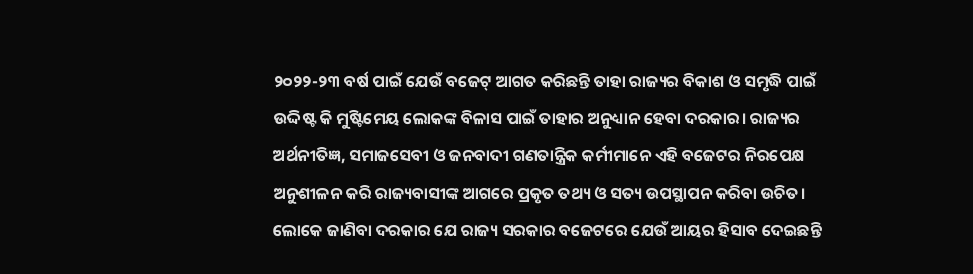୨୦୨୨-୨୩ ବର୍ଷ ପାଇଁ ଯେଉଁ ବଜେଟ୍‌ ଆଗତ କରିଛନ୍ତି ତାହା ରାଜ୍ୟର ବିକାଶ ଓ ସମୃଦ୍ଧି ପାଇଁ ଉଦ୍ଦିଷ୍ଟ କି ମୁଷ୍ଟିମେୟ ଲୋକଙ୍କ ବିଳାସ ପାଇଁ ତାହାର ଅନୁଧ୍ୟାନ ହେବା ଦରକାର। ରାଜ୍ୟର ଅର୍ଥନୀତିଜ୍ଞ, ସମାଜସେବୀ ଓ ଜନବାଦୀ ଗଣତାନ୍ତ୍ରିକ କର୍ମୀମାନେ ଏହି ବଜେଟର ନିରପେକ୍ଷ ଅନୁଶୀଳନ କରି ରାଜ୍ୟବାସୀଙ୍କ ଆଗରେ ପ୍ରକୃତ ତଥ୍ୟ ଓ ସତ୍ୟ ଉପସ୍ଥାପନ କରିବା ଉଚିତ। ଲୋକେ ଜାଣିବା ଦରକାର ଯେ ରାଜ୍ୟ ସରକାର ବଜେଟରେ ଯେଉଁ ଆୟର ହିସାବ ଦେଇଛନ୍ତି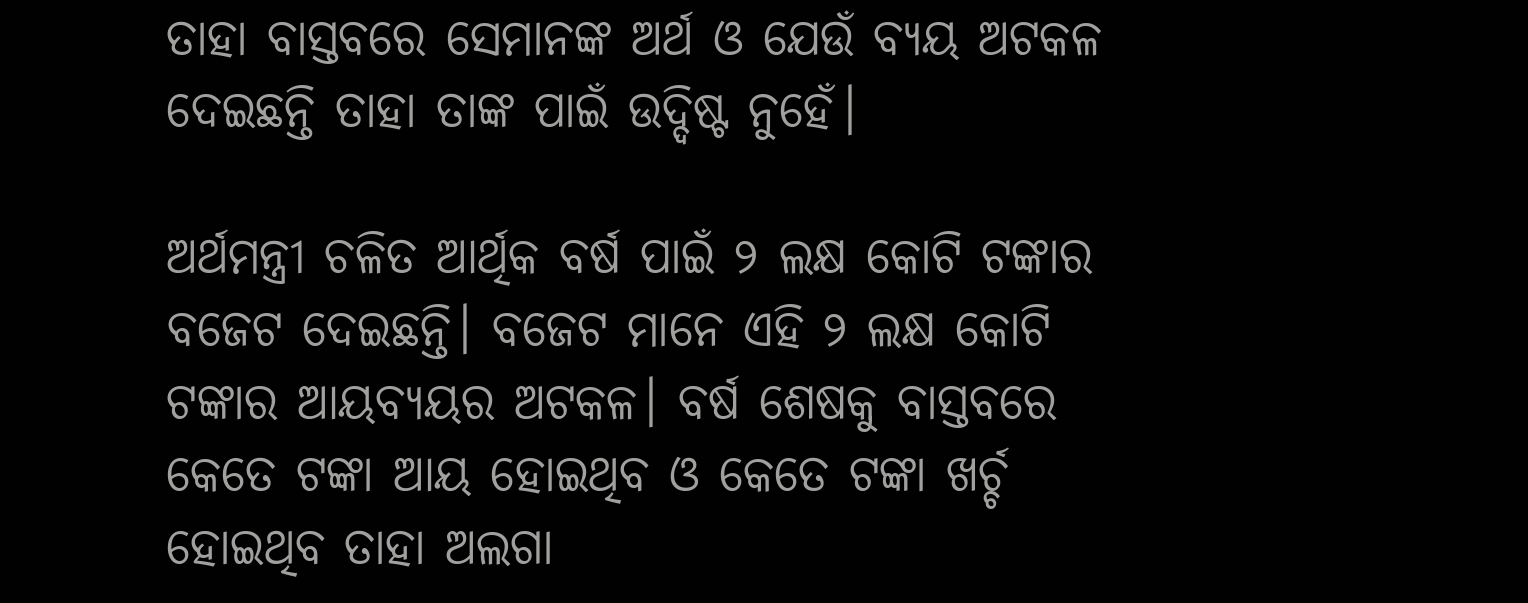ତାହା ବାସ୍ତବରେ ସେମାନଙ୍କ ଅର୍ଥ ଓ ଯେଉଁ ବ୍ୟୟ ଅଟକଳ ଦେଇଛନ୍ତି ତାହା ତାଙ୍କ ପାଇଁ ଉଦ୍ଦିଷ୍ଟ ନୁହେଁ।

ଅର୍ଥମନ୍ତ୍ରୀ ଚଳିତ ଆର୍ଥିକ ବର୍ଷ ପାଇଁ ୨ ଲକ୍ଷ କୋଟି ଟଙ୍କାର ବଜେଟ ଦେଇଛନ୍ତି। ବଜେଟ ମାନେ ଏହି ୨ ଲକ୍ଷ କୋଟି ଟଙ୍କାର ଆୟବ୍ୟୟର ଅଟକଳ। ବର୍ଷ ଶେଷକୁ ବାସ୍ତବରେ କେତେ ଟଙ୍କା ଆୟ ହୋଇଥିବ ଓ କେତେ ଟଙ୍କା ଖର୍ଚ୍ଚ ହୋଇଥିବ ତାହା ଅଲଗା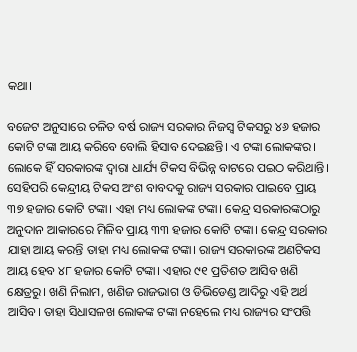କଥା।

ବଜେଟ ଅନୁସାରେ ଚଳିତ ବର୍ଷ ରାଜ୍ୟ ସରକାର ନିଜସ୍ୱ ଟିକସରୁ ୪୬ ହଜାର କୋଟି ଟଙ୍କା ଆୟ କରିବେ ବୋଲି ହିସାବ ଦେଇଛନ୍ତି। ଏ ଟଙ୍କା ଲୋକଙ୍କର। ଲୋକେ ହିଁ ସରକାରଙ୍କ ଦ୍ୱାରା ଧାର୍ଯ୍ୟ ଟିକସ ବିଭିନ୍ନ ବାଟରେ ପଇଠ କରିଥାନ୍ତି। ସେହିପରି କେନ୍ଦ୍ରୀୟ ଟିକସ ଅଂଶ ବାବଦକୁ ରାଜ୍ୟ ସରକାର ପାଇବେ ପ୍ରାୟ ୩୭ ହଜାର କୋଟି ଟଙ୍କା। ଏହା ମଧ୍ୟ ଲୋକଙ୍କ ଟଙ୍କା। କେନ୍ଦ୍ର ସରକାରଙ୍କଠାରୁ ଅନୁଦାନ ଆକାରରେ ମିଳିବ ପ୍ରାୟ ୩୩ ହଜାର କୋଟି ଟଙ୍କା। କେନ୍ଦ୍ର ସରକାର ଯାହା ଆୟ କରନ୍ତି ତାହା ମଧ୍ୟ ଲୋକଙ୍କ ଟଙ୍କା। ରାଜ୍ୟ ସରକାରଙ୍କ ଅଣଟିକସ ଆୟ ହେବ ୪୮ ହଜାର କୋଟି ଟଙ୍କା। ଏହାର ୯୧ ପ୍ରତିଶତ ଆସିବ ଖଣି କ୍ଷେତ୍ରରୁ। ଖଣି ନିଲାମ, ଖଣିଜ ରାଜଭାଗ ଓ ଡିଭିଡେଣ୍ଡ ଆଦିରୁ ଏହି ଅର୍ଥ ଆସିବ। ତାହା ସିଧାସଳଖ ଲୋକଙ୍କ ଟଙ୍କା ନହେଲେ ମଧ୍ୟ ରାଜ୍ୟର ସଂପତ୍ତି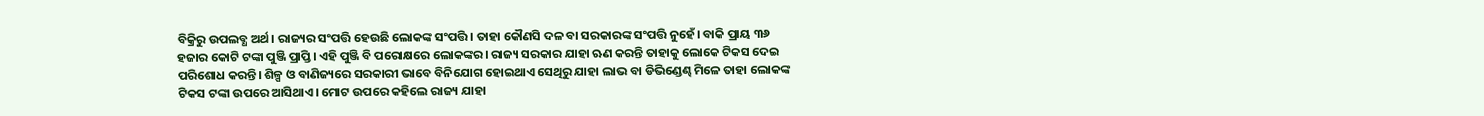ବିକ୍ରିରୁ ଉପଲବ୍ଧ ଅର୍ଥ। ରାଜ୍ୟର ସଂପତ୍ତି ହେଉଛି ଲୋକଙ୍କ ସଂପତ୍ତି। ତାହା କୌଣସି ଦଳ ବା ସରକାରଙ୍କ ସଂପତ୍ତି ନୁହେଁ। ବାକି ପ୍ରାୟ ୩୬ ହଜାର କୋଟି ଟଙ୍କା ପୁଞ୍ଜି ପ୍ରାପ୍ତି। ଏହି ପୁଞ୍ଜି ବି ପରୋକ୍ଷରେ ଲୋକଙ୍କର। ରାଜ୍ୟ ସରକାର ଯାହା ଋଣ କରନ୍ତି ତାହାକୁ ଲୋକେ ଟିକସ ଦେଇ ପରିଶୋଧ କରନ୍ତି। ଶିଳ୍ପ ଓ ବାଣିଜ୍ୟରେ ସରକାରୀ ଭାବେ ବିନିଯୋଗ ହୋଇଥାଏ ସେଥିରୁ ଯାହା ଲାଭ ବା ଡିଭିଣ୍ଡେଣ୍ଢ ମିଳେ ତାହା ଲୋକଙ୍କ ଟିକସ ଟଙ୍କା ଉପରେ ଆସିଥାଏ। ମୋଟ ଉପରେ କହିଲେ ରାଜ୍ୟ ଯାହା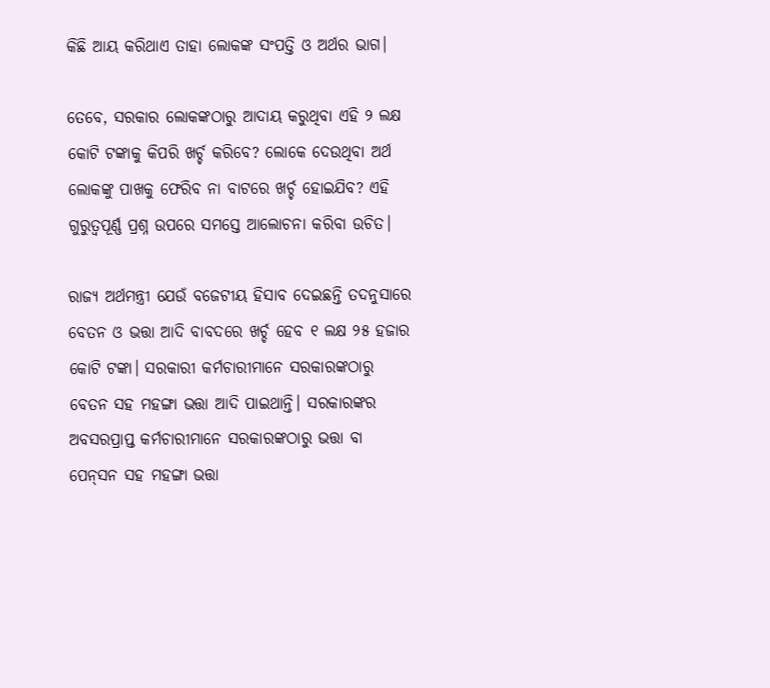କିଛି ଆୟ କରିଥାଏ ତାହା ଲୋକଙ୍କ ସଂପତ୍ତି ଓ ଅର୍ଥର ଭାଗ।

ତେବେ, ସରକାର ଲୋକଙ୍କଠାରୁ ଆଦାୟ କରୁଥିବା ଏହି ୨ ଲକ୍ଷ କୋଟି ଟଙ୍କାକୁ କିପରି ଖର୍ଚ୍ଚ କରିବେ? ଲୋକେ ଦେଉଥିବା ଅର୍ଥ ଲୋକଙ୍କୁ ପାଖକୁ ଫେରିବ ନା ବାଟରେ ଖର୍ଚ୍ଚ ହୋଇଯିବ? ଏହି ଗୁରୁତ୍ୱପୂର୍ଣ୍ଣ ପ୍ରଶ୍ନ ଉପରେ ସମସ୍ତେ ଆଲୋଚନା କରିବା ଉଚିତ।

ରାଜ୍ୟ ଅର୍ଥମନ୍ତ୍ରୀ ଯେଉଁ ବଜେଟୀୟ ହିସାବ ଦେଇଛନ୍ତି ତଦନୁସାରେ ବେତନ ଓ ଭତ୍ତା ଆଦି ବାବଦରେ ଖର୍ଚ୍ଚ ହେବ ୧ ଲକ୍ଷ ୨୫ ହଜାର କୋଟି ଟଙ୍କା। ସରକାରୀ କର୍ମଚାରୀମାନେ ସରକାରଙ୍କଠାରୁ ବେତନ ସହ ମହଙ୍ଗା ଭତ୍ତା ଆଦି ପାଇଥାନ୍ତି। ସରକାରଙ୍କର ଅବସରପ୍ରାପ୍ତ କର୍ମଚାରୀମାନେ ସରକାରଙ୍କଠାରୁ ଭତ୍ତା ବା ପେନ୍‌ସନ ସହ ମହଙ୍ଗା ଭତ୍ତା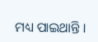ମଧ୍ୟ ପାଇଥାନ୍ତି।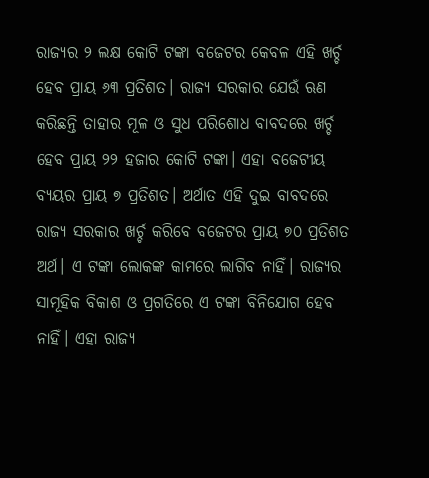ରାଜ୍ୟର ୨ ଲକ୍ଷ କୋଟି ଟଙ୍କା ବଜେଟର କେବଳ ଏହି ଖର୍ଚ୍ଚ ହେବ ପ୍ରାୟ ୬୩ ପ୍ରତିଶତ। ରାଜ୍ୟ ସରକାର ଯେଉଁ ଋଣ କରିଛନ୍ତି ତାହାର ମୂଳ ଓ ସୁଧ ପରିଶୋଧ ବାବଦରେ ଖର୍ଚ୍ଚ ହେବ ପ୍ରାୟ ୨୨ ହଜାର କୋଟି ଟଙ୍କା। ଏହା ବଜେଟୀୟ ବ୍ୟୟର ପ୍ରାୟ ୭ ପ୍ରତିଶତ। ଅର୍ଥାତ ଏହି ଦୁଇ ବାବଦରେ ରାଜ୍ୟ ସରକାର ଖର୍ଚ୍ଚ କରିବେ ବଜେଟର ପ୍ରାୟ ୭୦ ପ୍ରତିଶତ ଅର୍ଥ। ଏ ଟଙ୍କା ଲୋକଙ୍କ କାମରେ ଲାଗିବ ନାହିଁ। ରାଜ୍ୟର ସାମୂହିକ ବିକାଶ ଓ ପ୍ରଗତିରେ ଏ ଟଙ୍କା ବିନିଯୋଗ ହେବ ନାହିଁ। ଏହା ରାଜ୍ୟ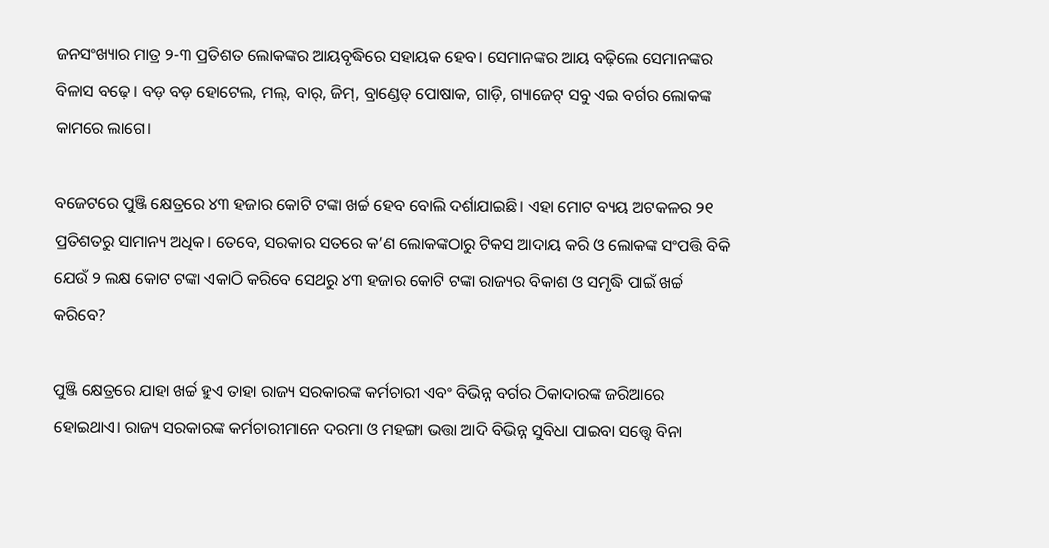ଜନସଂଖ୍ୟାର ମାତ୍ର ୨-୩ ପ୍ରତିଶତ ଲୋକଙ୍କର ଆୟବୃଦ୍ଧିରେ ସହାୟକ ହେବ। ସେମାନଙ୍କର ଆୟ ବଢ଼ିଲେ ସେମାନଙ୍କର ବିଳାସ ବଢ଼େ। ବଡ଼ ବଡ଼ ହୋଟେଲ, ମଲ୍‌, ବାର୍‌, ଜିମ୍‌, ବ୍ରାଣ୍ଡେଡ୍‌ ପୋଷାକ, ଗାଡ଼ି, ଗ୍ୟାଜେଟ୍‌ ସବୁ ଏଇ ବର୍ଗର ଲୋକଙ୍କ କାମରେ ଲାଗେ।

ବଜେଟରେ ପୁଞ୍ଜି କ୍ଷେତ୍ରରେ ୪୩ ହଜାର କୋଟି ଟଙ୍କା ଖର୍ଚ୍ଚ ହେବ ବୋଲି ଦର୍ଶାଯାଇଛି। ଏହା ମୋଟ ବ୍ୟୟ ଅଟକଳର ୨୧ ପ୍ରତିଶତରୁ ସାମାନ୍ୟ ଅଧିକ। ତେବେ, ସରକାର ସତରେ କ’ଣ ଲୋକଙ୍କଠାରୁ ଟିକସ ଆଦାୟ କରି ଓ ଲୋକଙ୍କ ସଂପତ୍ତି ବିକି ଯେଉଁ ୨ ଲକ୍ଷ କୋଟ ଟଙ୍କା ଏକାଠି କରିବେ ସେଥରୁ ୪୩ ହଜାର କୋଟି ଟଙ୍କା ରାଜ୍ୟର ବିକାଶ ଓ ସମୃଦ୍ଧି ପାଇଁ ଖର୍ଚ୍ଚ କରିବେ?

ପୁଞ୍ଜି କ୍ଷେତ୍ରରେ ଯାହା ଖର୍ଚ୍ଚ ହୁଏ ତାହା ରାଜ୍ୟ ସରକାରଙ୍କ କର୍ମଚାରୀ ଏବଂ ବିଭିନ୍ନ ବର୍ଗର ଠିକାଦାରଙ୍କ ଜରିଆରେ ହୋଇଥାଏ। ରାଜ୍ୟ ସରକାରଙ୍କ କର୍ମଚାରୀମାନେ ଦରମା ଓ ମହଙ୍ଗା ଭତ୍ତା ଆଦି ବିଭିନ୍ନ ସୁବିଧା ପାଇବା ସତ୍ତ୍ୱେ ବିନା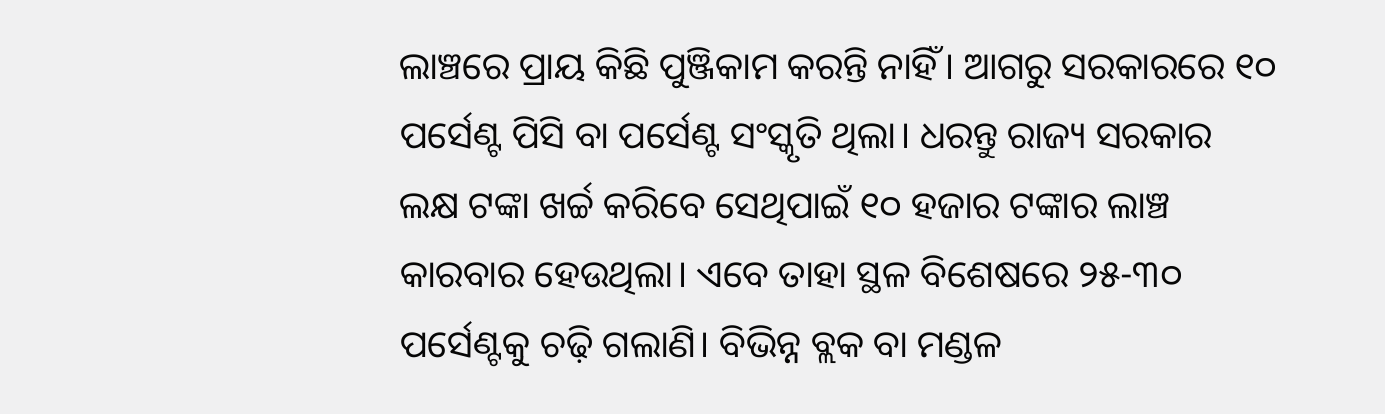ଲାଞ୍ଚରେ ପ୍ରାୟ କିଛି ପୁଞ୍ଜିକାମ କରନ୍ତି ନାହିଁ। ଆଗରୁ ସରକାରରେ ୧୦ ପର୍ସେଣ୍ଟ ପିସି ବା ପର୍ସେଣ୍ଟ ସଂସ୍କୃତି ଥିଲା। ଧରନ୍ତୁ ରାଜ୍ୟ ସରକାର ଲକ୍ଷ ଟଙ୍କା ଖର୍ଚ୍ଚ କରିବେ ସେଥିପାଇଁ ୧୦ ହଜାର ଟଙ୍କାର ଲାଞ୍ଚ କାରବାର ହେଉଥିଲା। ଏବେ ତାହା ସ୍ଥଳ ବିଶେଷରେ ୨୫-୩୦ ପର୍ସେଣ୍ଟକୁ ଚଢ଼ି ଗଲାଣି। ବିଭିନ୍ନ ବ୍ଲକ ବା ମଣ୍ଡଳ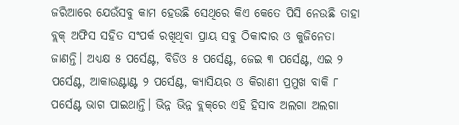ଜରିଆରେ ଯେଉଁସବୁ କାମ ହେଉଛି ସେଥିରେ କିଏ କେତେ ପିସି ନେଉଛି ତାହା ବ୍ଲକ୍‌ ଅଫିସ ସହିତ ସଂପର୍କ ରଖିଥିବା ପ୍ରାୟ ସବୁ ଠିକାଦାର ଓ କୁଜିନେତା ଜାଣନ୍ତି। ଅଧ୍ୟକ୍ଷ ୫ ପର୍ସେଣ୍ଟ, ବିଡିଓ ୫ ପର୍ସେଣ୍ଟ, ଜେଇ ୩ ପର୍ସେଣ୍ଟ, ଏଇ ୨ ପର୍ସେଣ୍ଟ, ଆକାଉଣ୍ଟାଣ୍ଟ ୨ ପର୍ସେଣ୍ଟ, କ୍ୟାସିୟର ଓ କିରାଣୀ ପ୍ରମୁଖ ବାକି ୮ ପର୍ସେଣ୍ଟ ଭାଗ ପାଇଥାନ୍ତି। ଭିନ୍ନ ଭିନ୍ନ ବ୍ଲକ୍‌ରେ ଏହି ହିସାବ ଅଲଗା ଅଲଗା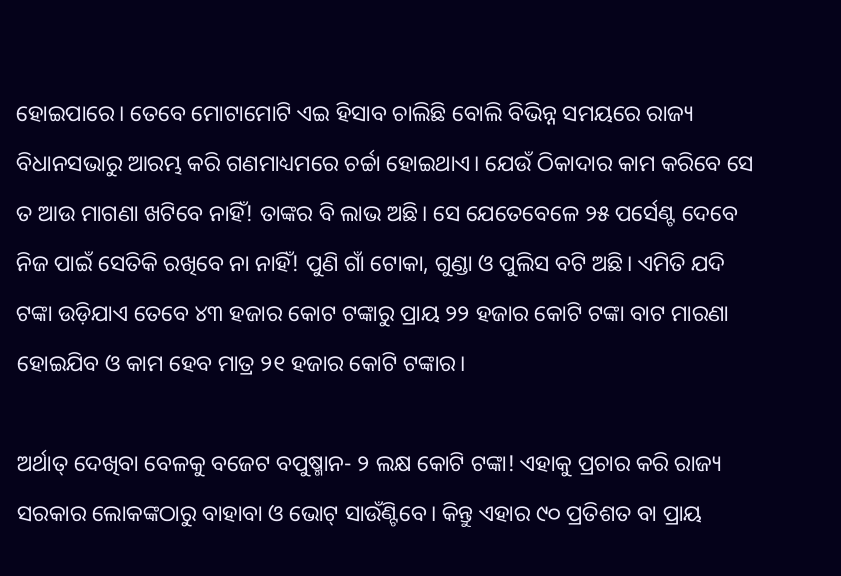ହୋଇପାରେ। ତେବେ ମୋଟାମୋଟି ଏଇ ହିସାବ ଚାଲିଛି ବୋଲି ବିଭିନ୍ନ ସମୟରେ ରାଜ୍ୟ ବିଧାନସଭାରୁ ଆରମ୍ଭ କରି ଗଣମାଧ୍ୟମରେ ଚର୍ଚ୍ଚା ହୋଇଥାଏ। ଯେଉଁ ଠିକାଦାର କାମ କରିବେ ସେ ତ ଆଉ ମାଗଣା ଖଟିବେ ନାହିଁ! ତାଙ୍କର ବି ଲାଭ ଅଛି। ସେ ଯେତେବେଳେ ୨୫ ପର୍ସେଣ୍ଟ ଦେବେ ନିଜ ପାଇଁ ସେତିକି ରଖିବେ ନା ନାହିଁ! ପୁଣି ଗାଁ ଟୋକା, ଗୁଣ୍ଡା ଓ ପୁଲିସ ବଟି ଅଛି। ଏମିତି ଯଦି ଟଙ୍କା ଉଡ଼ିଯାଏ ତେବେ ୪୩ ହଜାର କୋଟ ଟଙ୍କାରୁ ପ୍ରାୟ ୨୨ ହଜାର କୋଟି ଟଙ୍କା ବାଟ ମାରଣା ହୋଇଯିବ ଓ କାମ ହେବ ମାତ୍ର ୨୧ ହଜାର କୋଟି ଟଙ୍କାର।

ଅର୍ଥାତ୍‌ ଦେଖିବା ବେଳକୁ ବଜେଟ ବପୁଷ୍ମାନ- ୨ ଲକ୍ଷ କୋଟି ଟଙ୍କା! ଏହାକୁ ପ୍ରଚାର କରି ରାଜ୍ୟ ସରକାର ଲୋକଙ୍କଠାରୁ ବାହାବା ଓ ଭୋଟ୍‌ ସାଉଁଣ୍ଟିବେ। କିନ୍ତୁ ଏହାର ୯୦ ପ୍ରତିଶତ ବା ପ୍ରାୟ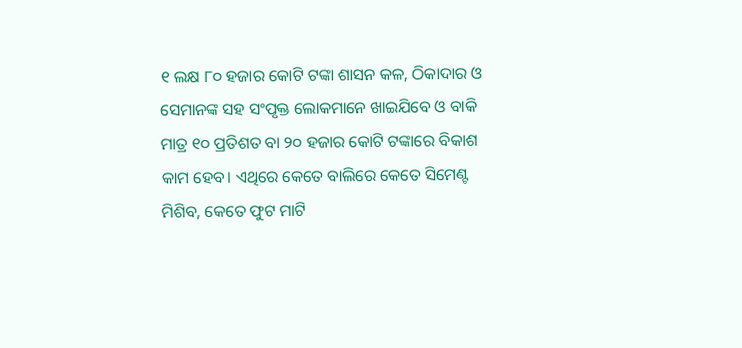୧ ଲକ୍ଷ ୮୦ ହଜାର କୋଟି ଟଙ୍କା ଶାସନ କଳ, ଠିକାଦାର ଓ ସେମାନଙ୍କ ସହ ସଂପୃକ୍ତ ଲୋକମାନେ ଖାଇଯିବେ ଓ ବାକି ମାତ୍ର ୧୦ ପ୍ରତିଶତ ବା ୨୦ ହଜାର କୋଟି ଟଙ୍କାରେ ବିକାଶ କାମ ହେବ। ଏଥିରେ କେତେ ବାଲିରେ କେତେ ସିମେଣ୍ଟ ମିଶିବ, କେତେ ଫୁଟ ମାଟି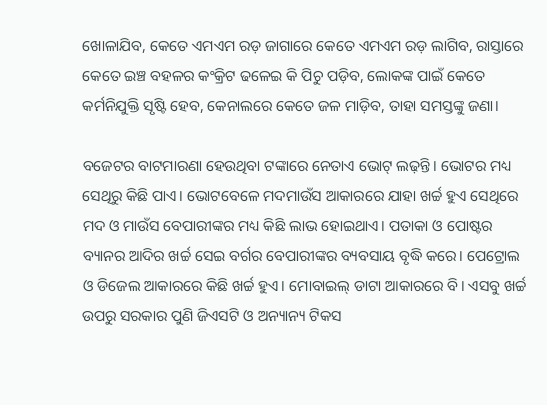ଖୋଳାଯିବ, କେତେ ଏମଏମ ରଡ଼ ଜାଗାରେ କେତେ ଏମଏମ ରଡ଼ ଲାଗିବ, ରାସ୍ତାରେ କେତେ ଇଞ୍ଚ ବହଳର କଂକ୍ରିଟ ଢଳେଇ କି ପିଚୁ ପଡ଼ିବ, ଲୋକଙ୍କ ପାଇଁ କେତେ କର୍ମନିଯୁକ୍ତି ସୃଷ୍ଟି ହେବ, କେନାଲରେ କେତେ ଜଳ ମାଡ଼ିବ, ତାହା ସମସ୍ତଙ୍କୁ ଜଣା।

ବଜେଟର ବାଟମାରଣା ହେଉଥିବା ଟଙ୍କାରେ ନେତାଏ ଭୋଟ୍‌ ଲଢ଼ନ୍ତି। ଭୋଟର ମଧ୍ୟ ସେଥିରୁ କିଛି ପାଏ। ଭୋଟବେଳେ ମଦମାଉଁସ ଆକାରରେ ଯାହା ଖର୍ଚ୍ଚ ହୁଏ ସେଥିରେ ମଦ ଓ ମାଉଁସ ବେପାରୀଙ୍କର ମଧ୍ୟ କିଛି ଲାଭ ହୋଇଥାଏ। ପତାକା ଓ ପୋଷ୍ଟର ବ୍ୟାନର ଆଦିର ଖର୍ଚ୍ଚ ସେଇ ବର୍ଗର ବେପାରୀଙ୍କର ବ୍ୟବସାୟ ବୃଦ୍ଧି କରେ। ପେଟ୍ରୋଲ ଓ ଡିଜେଲ ଆକାରରେ କିଛି ଖର୍ଚ୍ଚ ହୁଏ। ମୋବାଇଲ୍‌ ଡାଟା ଆକାରରେ ବି। ଏସବୁ ଖର୍ଚ୍ଚ ଉପରୁ ସରକାର ପୁଣି ଜିଏସଟି ଓ ଅନ୍ୟାନ୍ୟ ଟିକସ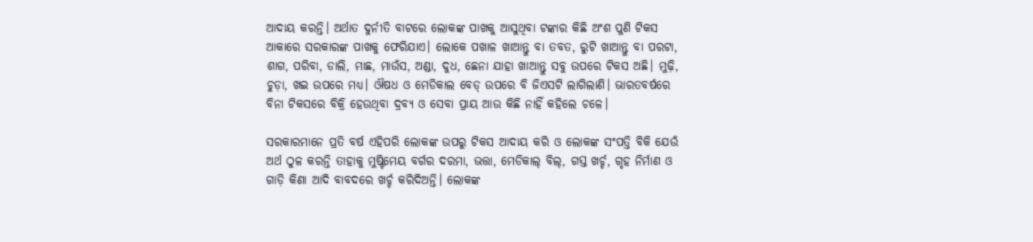ଆଦାୟ କରନ୍ତି। ଅର୍ଥାତ ଦୁର୍ନୀତି ବାଟରେ ଲୋକଙ୍କ ପାଖକୁ ଆସୁଥିବା ଟଙ୍କାର କିଛି ଅଂଶ ପୁଣି ଟିକସ ଆକାରେ ସରକାରଙ୍କ ପାଖକୁ ଫେରିଯାଏ। ଲୋକେ ପଖାଳ ଖାଆନ୍ତୁ ବା ତବତ, ରୁଟି ଖାଆନ୍ତୁ ବା ପରଟା, ଶାଗ, ପରିବା, ଡାଲି, ମାଛ, ମାଉଁସ, ଅଣ୍ଡା, ଦୁଧ, ଛେନା ଯାହା ଖାଆନ୍ତୁ ସବୁ ଉପରେ ଟିକସ ଅଛି। ମୁଢ଼ି, ଚୁଡ଼ା, ଖଇ ଉପରେ ମଧ୍ୟ। ଔଷଧ ଓ ମେଡିକାଲ ବେଡ୍‌ ଉପରେ ବି ଜିଏସଟି ଲାଗିଲାଣି। ଭାରତବର୍ଷରେ ବିନା ଟିକସରେ ବିକ୍ରି ହେଉଥିବା ଦ୍ରବ୍ୟ ଓ ସେବା ପ୍ରାୟ ଆଉ କିଛି ନାହିଁ କହିଲେ ଚଳେ।

ସରକାରମାନେ ପ୍ରତି ବର୍ଷ ଏହିପରି ଲୋକଙ୍କ ଉପରୁ ଟିକସ ଆଦାୟ କରି ଓ ଲୋକଙ୍କ ସଂପତ୍ତି ବିକି ଯେଉଁ ଅର୍ଥ ଠୁଳ କରନ୍ତି ତାହାକୁ ମୁଷ୍ଟିମେୟ ବର୍ଗର ଦରମା, ଭତ୍ତା, ମେଡିକାଲ୍‌ ବିଲ୍‌, ଗସ୍ତ ଖର୍ଚ୍ଚ, ଗୃହ ନିର୍ମାଣ ଓ ଗାଡ଼ି କିଣା ଆଦି ବାବଦରେ ଖର୍ଚ୍ଚ କରିଦିଅନ୍ତି। ଲୋକଙ୍କ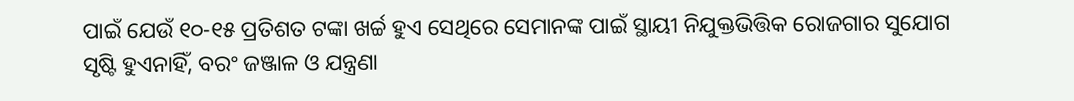ପାଇଁ ଯେଉଁ ୧୦-୧୫ ପ୍ରତିଶତ ଟଙ୍କା ଖର୍ଚ୍ଚ ହୁଏ ସେଥିରେ ସେମାନଙ୍କ ପାଇଁ ସ୍ଥାୟୀ ନିଯୁକ୍ତଭିତ୍ତିକ ରୋଜଗାର ସୁଯୋଗ ସୃଷ୍ଟି ହୁଏନାହିଁ, ବରଂ ଜଞ୍ଜାଳ ଓ ଯନ୍ତ୍ରଣା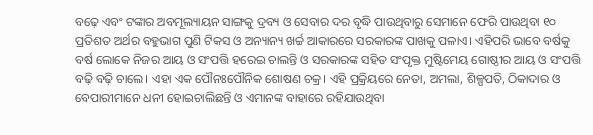ବଢ଼େ ଏବଂ ଟଙ୍କାର ଅବମୂଲ୍ୟାୟନ ସାଙ୍ଗକୁ ଦ୍ରବ୍ୟ ଓ ସେବାର ଦର ବୃଦ୍ଧି ପାଉଥିବାରୁ ସେମାନେ ଫେରି ପାଉଥିବା ୧୦ ପ୍ରତିଶତ ଅର୍ଥର ବହୁଭାଗ ପୁଣି ଟିକସ ଓ ଅନ୍ୟାନ୍ୟ ଖର୍ଚ୍ଚ ଆକାରରେ ସରକାରଙ୍କ ପାଖକୁ ପଳାଏ। ଏହିପରି ଭାବେ ବର୍ଷକୁ ବର୍ଷ ଲୋକେ ନିଜର ଆୟ ଓ ସଂପତ୍ତି ହରେଇ ଚାଲନ୍ତି ଓ ସରକାରଙ୍କ ସହିତ ସଂପୃକ୍ତ ମୁଷ୍ଟିମେୟ ଗୋଷ୍ଠୀର ଆୟ ଓ ସଂପତ୍ତି ବଢ଼ି ବଢ଼ି ଚାଲେ। ଏହା ଏକ ପୌନଃପୌନିକ ଶୋଷଣ ଚକ୍ର। ଏହି ପ୍ରକ୍ରିୟରେ ନେତା, ଅମଲା, ଶିଳ୍ପପତି, ଠିକାଦାର ଓ ବେପାରୀମାନେ ଧନୀ ହୋଇଚାଲିଛନ୍ତି ଓ ଏମାନଙ୍କ ବାହାରେ ରହିଯାଉଥିବା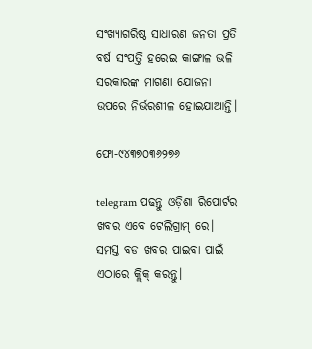ସଂଖ୍ୟାଗରିଷ୍ଠ ସାଧାରଣ ଜନତା ପ୍ରତି ବର୍ଷ ସଂପତ୍ତି ହରେଇ କାଙ୍ଗାଳ ଭଳି ସରକାରଙ୍କ ମାଗଣା ଯୋଜନା ଉପରେ ନିର୍ଭରଶୀଳ ହୋଇଯାଆନ୍ତି।

ଫୋ-୯୪୩୭୦୩୬୨୭୬

telegram ପଢନ୍ତୁ ଓଡ଼ିଶା ରିପୋର୍ଟର ଖବର ଏବେ ଟେଲିଗ୍ରାମ୍ ରେ। ସମସ୍ତ ବଡ ଖବର ପାଇବା ପାଇଁ ଏଠାରେ କ୍ଲିକ୍ କରନ୍ତୁ।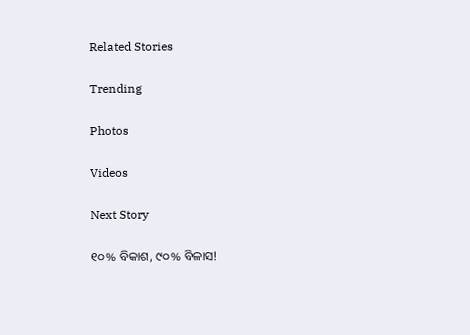Related Stories

Trending

Photos

Videos

Next Story

୧୦% ବିକାଶ, ୯୦% ବିଳାସ!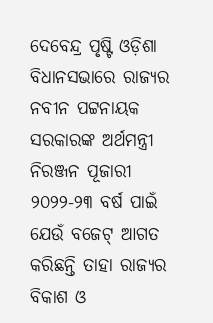ଦେବେନ୍ଦ୍ର ପୃଷ୍ଟି ଓଡ଼ିଶା ବିଧାନସଭାରେ ରାଜ୍ୟର ନବୀନ ପଟ୍ଟନାୟକ ସରକାରଙ୍କ ଅର୍ଥମନ୍ତ୍ରୀ ନିରଞ୍ଜନ ପୂଜାରୀ ୨୦୨୨-୨୩ ବର୍ଷ ପାଇଁ ଯେଉଁ ବଜେଟ୍‌ ଆଗତ କରିଛନ୍ତି ତାହା ରାଜ୍ୟର ବିକାଶ ଓ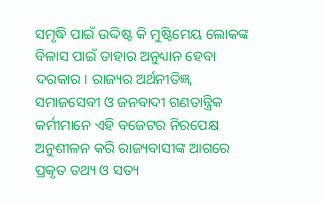ସମୃଦ୍ଧି ପାଇଁ ଉଦ୍ଦିଷ୍ଟ କି ମୁଷ୍ଟିମେୟ ଲୋକଙ୍କ ବିଳାସ ପାଇଁ ତାହାର ଅନୁଧ୍ୟାନ ହେବା ଦରକାର। ରାଜ୍ୟର ଅର୍ଥନୀତିଜ୍ଞ, ସମାଜସେବୀ ଓ ଜନବାଦୀ ଗଣତାନ୍ତ୍ରିକ କର୍ମୀମାନେ ଏହି ବଜେଟର ନିରପେକ୍ଷ ଅନୁଶୀଳନ କରି ରାଜ୍ୟବାସୀଙ୍କ ଆଗରେ ପ୍ରକୃତ ତଥ୍ୟ ଓ ସତ୍ୟ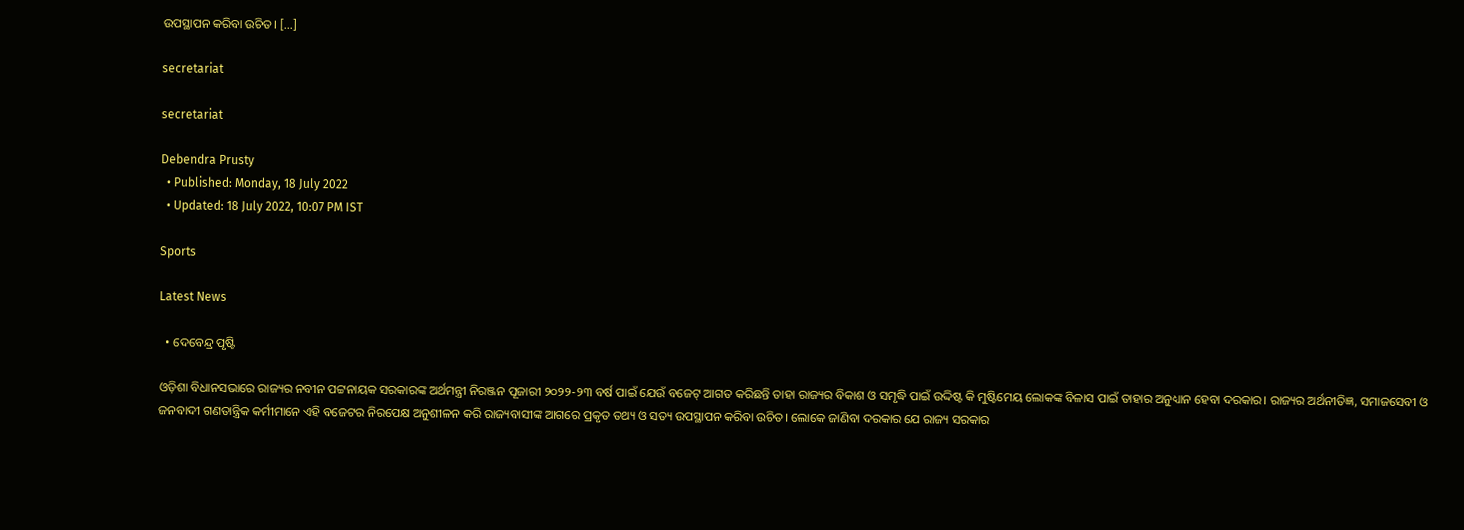ଉପସ୍ଥାପନ କରିବା ଉଚିତ। […]

secretariat

secretariat

Debendra Prusty
  • Published: Monday, 18 July 2022
  • Updated: 18 July 2022, 10:07 PM IST

Sports

Latest News

  • ଦେବେନ୍ଦ୍ର ପୃଷ୍ଟି

ଓଡ଼ିଶା ବିଧାନସଭାରେ ରାଜ୍ୟର ନବୀନ ପଟ୍ଟନାୟକ ସରକାରଙ୍କ ଅର୍ଥମନ୍ତ୍ରୀ ନିରଞ୍ଜନ ପୂଜାରୀ ୨୦୨୨-୨୩ ବର୍ଷ ପାଇଁ ଯେଉଁ ବଜେଟ୍‌ ଆଗତ କରିଛନ୍ତି ତାହା ରାଜ୍ୟର ବିକାଶ ଓ ସମୃଦ୍ଧି ପାଇଁ ଉଦ୍ଦିଷ୍ଟ କି ମୁଷ୍ଟିମେୟ ଲୋକଙ୍କ ବିଳାସ ପାଇଁ ତାହାର ଅନୁଧ୍ୟାନ ହେବା ଦରକାର। ରାଜ୍ୟର ଅର୍ଥନୀତିଜ୍ଞ, ସମାଜସେବୀ ଓ ଜନବାଦୀ ଗଣତାନ୍ତ୍ରିକ କର୍ମୀମାନେ ଏହି ବଜେଟର ନିରପେକ୍ଷ ଅନୁଶୀଳନ କରି ରାଜ୍ୟବାସୀଙ୍କ ଆଗରେ ପ୍ରକୃତ ତଥ୍ୟ ଓ ସତ୍ୟ ଉପସ୍ଥାପନ କରିବା ଉଚିତ। ଲୋକେ ଜାଣିବା ଦରକାର ଯେ ରାଜ୍ୟ ସରକାର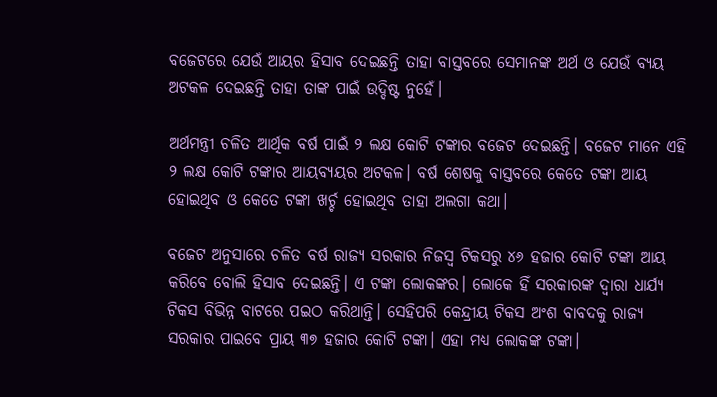ବଜେଟରେ ଯେଉଁ ଆୟର ହିସାବ ଦେଇଛନ୍ତି ତାହା ବାସ୍ତବରେ ସେମାନଙ୍କ ଅର୍ଥ ଓ ଯେଉଁ ବ୍ୟୟ ଅଟକଳ ଦେଇଛନ୍ତି ତାହା ତାଙ୍କ ପାଇଁ ଉଦ୍ଦିଷ୍ଟ ନୁହେଁ।

ଅର୍ଥମନ୍ତ୍ରୀ ଚଳିତ ଆର୍ଥିକ ବର୍ଷ ପାଇଁ ୨ ଲକ୍ଷ କୋଟି ଟଙ୍କାର ବଜେଟ ଦେଇଛନ୍ତି। ବଜେଟ ମାନେ ଏହି ୨ ଲକ୍ଷ କୋଟି ଟଙ୍କାର ଆୟବ୍ୟୟର ଅଟକଳ। ବର୍ଷ ଶେଷକୁ ବାସ୍ତବରେ କେତେ ଟଙ୍କା ଆୟ ହୋଇଥିବ ଓ କେତେ ଟଙ୍କା ଖର୍ଚ୍ଚ ହୋଇଥିବ ତାହା ଅଲଗା କଥା।

ବଜେଟ ଅନୁସାରେ ଚଳିତ ବର୍ଷ ରାଜ୍ୟ ସରକାର ନିଜସ୍ୱ ଟିକସରୁ ୪୬ ହଜାର କୋଟି ଟଙ୍କା ଆୟ କରିବେ ବୋଲି ହିସାବ ଦେଇଛନ୍ତି। ଏ ଟଙ୍କା ଲୋକଙ୍କର। ଲୋକେ ହିଁ ସରକାରଙ୍କ ଦ୍ୱାରା ଧାର୍ଯ୍ୟ ଟିକସ ବିଭିନ୍ନ ବାଟରେ ପଇଠ କରିଥାନ୍ତି। ସେହିପରି କେନ୍ଦ୍ରୀୟ ଟିକସ ଅଂଶ ବାବଦକୁ ରାଜ୍ୟ ସରକାର ପାଇବେ ପ୍ରାୟ ୩୭ ହଜାର କୋଟି ଟଙ୍କା। ଏହା ମଧ୍ୟ ଲୋକଙ୍କ ଟଙ୍କା।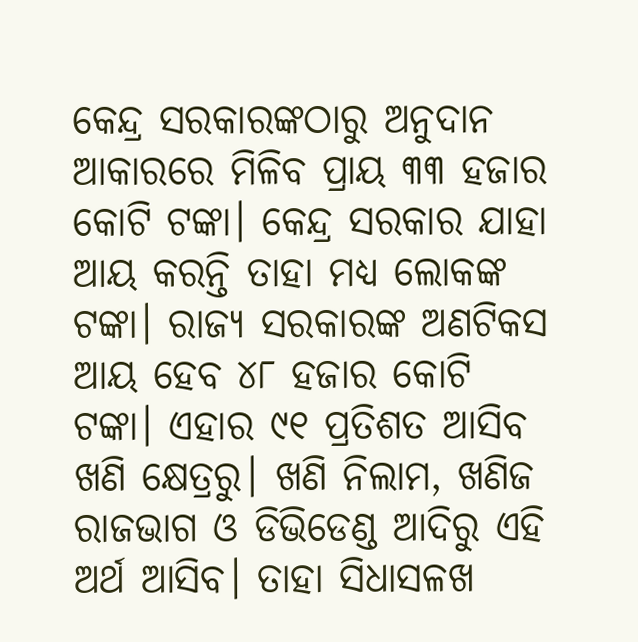କେନ୍ଦ୍ର ସରକାରଙ୍କଠାରୁ ଅନୁଦାନ ଆକାରରେ ମିଳିବ ପ୍ରାୟ ୩୩ ହଜାର କୋଟି ଟଙ୍କା। କେନ୍ଦ୍ର ସରକାର ଯାହା ଆୟ କରନ୍ତି ତାହା ମଧ୍ୟ ଲୋକଙ୍କ ଟଙ୍କା। ରାଜ୍ୟ ସରକାରଙ୍କ ଅଣଟିକସ ଆୟ ହେବ ୪୮ ହଜାର କୋଟି ଟଙ୍କା। ଏହାର ୯୧ ପ୍ରତିଶତ ଆସିବ ଖଣି କ୍ଷେତ୍ରରୁ। ଖଣି ନିଲାମ, ଖଣିଜ ରାଜଭାଗ ଓ ଡିଭିଡେଣ୍ଡ ଆଦିରୁ ଏହି ଅର୍ଥ ଆସିବ। ତାହା ସିଧାସଳଖ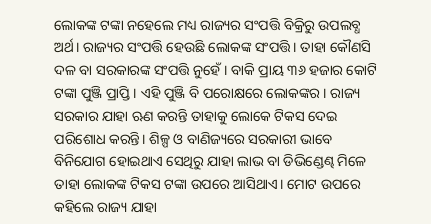ଲୋକଙ୍କ ଟଙ୍କା ନହେଲେ ମଧ୍ୟ ରାଜ୍ୟର ସଂପତ୍ତି ବିକ୍ରିରୁ ଉପଲବ୍ଧ ଅର୍ଥ। ରାଜ୍ୟର ସଂପତ୍ତି ହେଉଛି ଲୋକଙ୍କ ସଂପତ୍ତି। ତାହା କୌଣସି ଦଳ ବା ସରକାରଙ୍କ ସଂପତ୍ତି ନୁହେଁ। ବାକି ପ୍ରାୟ ୩୬ ହଜାର କୋଟି ଟଙ୍କା ପୁଞ୍ଜି ପ୍ରାପ୍ତି। ଏହି ପୁଞ୍ଜି ବି ପରୋକ୍ଷରେ ଲୋକଙ୍କର। ରାଜ୍ୟ ସରକାର ଯାହା ଋଣ କରନ୍ତି ତାହାକୁ ଲୋକେ ଟିକସ ଦେଇ ପରିଶୋଧ କରନ୍ତି। ଶିଳ୍ପ ଓ ବାଣିଜ୍ୟରେ ସରକାରୀ ଭାବେ ବିନିଯୋଗ ହୋଇଥାଏ ସେଥିରୁ ଯାହା ଲାଭ ବା ଡିଭିଣ୍ଡେଣ୍ଢ ମିଳେ ତାହା ଲୋକଙ୍କ ଟିକସ ଟଙ୍କା ଉପରେ ଆସିଥାଏ। ମୋଟ ଉପରେ କହିଲେ ରାଜ୍ୟ ଯାହା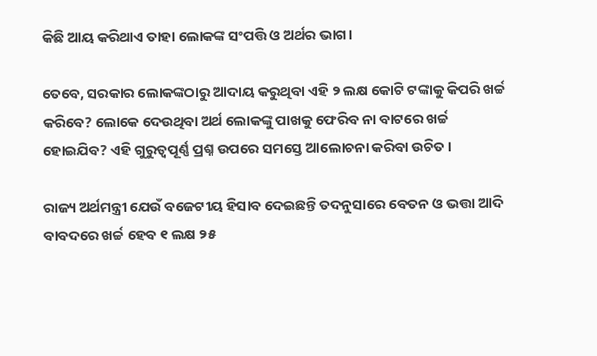କିଛି ଆୟ କରିଥାଏ ତାହା ଲୋକଙ୍କ ସଂପତ୍ତି ଓ ଅର୍ଥର ଭାଗ।

ତେବେ, ସରକାର ଲୋକଙ୍କଠାରୁ ଆଦାୟ କରୁଥିବା ଏହି ୨ ଲକ୍ଷ କୋଟି ଟଙ୍କାକୁ କିପରି ଖର୍ଚ୍ଚ କରିବେ? ଲୋକେ ଦେଉଥିବା ଅର୍ଥ ଲୋକଙ୍କୁ ପାଖକୁ ଫେରିବ ନା ବାଟରେ ଖର୍ଚ୍ଚ ହୋଇଯିବ? ଏହି ଗୁରୁତ୍ୱପୂର୍ଣ୍ଣ ପ୍ରଶ୍ନ ଉପରେ ସମସ୍ତେ ଆଲୋଚନା କରିବା ଉଚିତ।

ରାଜ୍ୟ ଅର୍ଥମନ୍ତ୍ରୀ ଯେଉଁ ବଜେଟୀୟ ହିସାବ ଦେଇଛନ୍ତି ତଦନୁସାରେ ବେତନ ଓ ଭତ୍ତା ଆଦି ବାବଦରେ ଖର୍ଚ୍ଚ ହେବ ୧ ଲକ୍ଷ ୨୫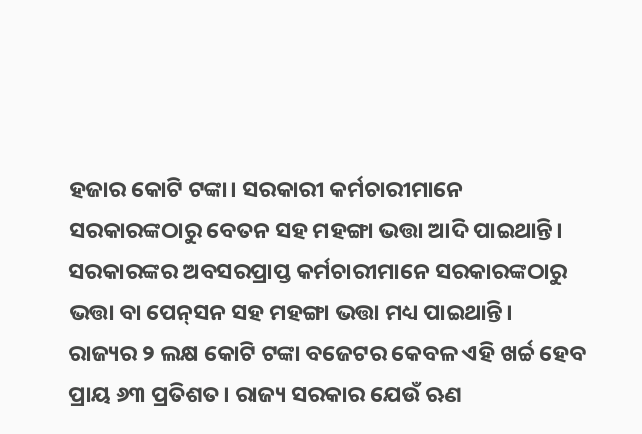ହଜାର କୋଟି ଟଙ୍କା। ସରକାରୀ କର୍ମଚାରୀମାନେ ସରକାରଙ୍କଠାରୁ ବେତନ ସହ ମହଙ୍ଗା ଭତ୍ତା ଆଦି ପାଇଥାନ୍ତି। ସରକାରଙ୍କର ଅବସରପ୍ରାପ୍ତ କର୍ମଚାରୀମାନେ ସରକାରଙ୍କଠାରୁ ଭତ୍ତା ବା ପେନ୍‌ସନ ସହ ମହଙ୍ଗା ଭତ୍ତା ମଧ୍ୟ ପାଇଥାନ୍ତି। ରାଜ୍ୟର ୨ ଲକ୍ଷ କୋଟି ଟଙ୍କା ବଜେଟର କେବଳ ଏହି ଖର୍ଚ୍ଚ ହେବ ପ୍ରାୟ ୬୩ ପ୍ରତିଶତ। ରାଜ୍ୟ ସରକାର ଯେଉଁ ଋଣ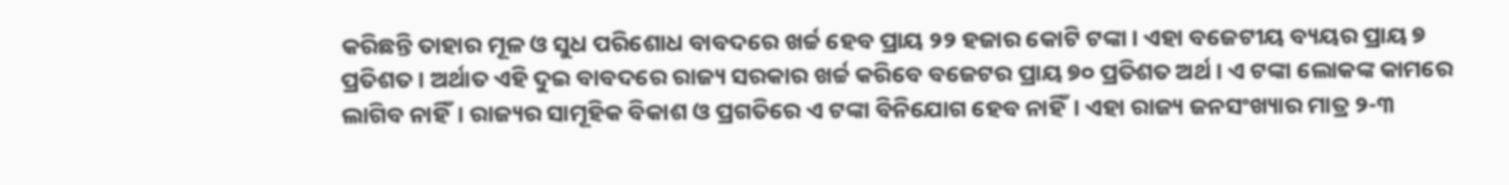କରିଛନ୍ତି ତାହାର ମୂଳ ଓ ସୁଧ ପରିଶୋଧ ବାବଦରେ ଖର୍ଚ୍ଚ ହେବ ପ୍ରାୟ ୨୨ ହଜାର କୋଟି ଟଙ୍କା। ଏହା ବଜେଟୀୟ ବ୍ୟୟର ପ୍ରାୟ ୭ ପ୍ରତିଶତ। ଅର୍ଥାତ ଏହି ଦୁଇ ବାବଦରେ ରାଜ୍ୟ ସରକାର ଖର୍ଚ୍ଚ କରିବେ ବଜେଟର ପ୍ରାୟ ୭୦ ପ୍ରତିଶତ ଅର୍ଥ। ଏ ଟଙ୍କା ଲୋକଙ୍କ କାମରେ ଲାଗିବ ନାହିଁ। ରାଜ୍ୟର ସାମୂହିକ ବିକାଶ ଓ ପ୍ରଗତିରେ ଏ ଟଙ୍କା ବିନିଯୋଗ ହେବ ନାହିଁ। ଏହା ରାଜ୍ୟ ଜନସଂଖ୍ୟାର ମାତ୍ର ୨-୩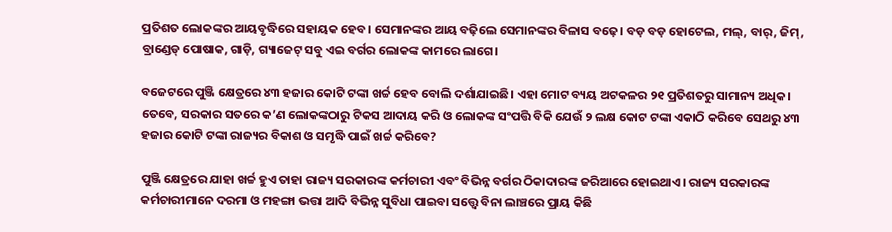ପ୍ରତିଶତ ଲୋକଙ୍କର ଆୟବୃଦ୍ଧିରେ ସହାୟକ ହେବ। ସେମାନଙ୍କର ଆୟ ବଢ଼ିଲେ ସେମାନଙ୍କର ବିଳାସ ବଢ଼େ। ବଡ଼ ବଡ଼ ହୋଟେଲ, ମଲ୍‌, ବାର୍‌, ଜିମ୍‌, ବ୍ରାଣ୍ଡେଡ୍‌ ପୋଷାକ, ଗାଡ଼ି, ଗ୍ୟାଜେଟ୍‌ ସବୁ ଏଇ ବର୍ଗର ଲୋକଙ୍କ କାମରେ ଲାଗେ।

ବଜେଟରେ ପୁଞ୍ଜି କ୍ଷେତ୍ରରେ ୪୩ ହଜାର କୋଟି ଟଙ୍କା ଖର୍ଚ୍ଚ ହେବ ବୋଲି ଦର୍ଶାଯାଇଛି। ଏହା ମୋଟ ବ୍ୟୟ ଅଟକଳର ୨୧ ପ୍ରତିଶତରୁ ସାମାନ୍ୟ ଅଧିକ। ତେବେ, ସରକାର ସତରେ କ’ଣ ଲୋକଙ୍କଠାରୁ ଟିକସ ଆଦାୟ କରି ଓ ଲୋକଙ୍କ ସଂପତ୍ତି ବିକି ଯେଉଁ ୨ ଲକ୍ଷ କୋଟ ଟଙ୍କା ଏକାଠି କରିବେ ସେଥରୁ ୪୩ ହଜାର କୋଟି ଟଙ୍କା ରାଜ୍ୟର ବିକାଶ ଓ ସମୃଦ୍ଧି ପାଇଁ ଖର୍ଚ୍ଚ କରିବେ?

ପୁଞ୍ଜି କ୍ଷେତ୍ରରେ ଯାହା ଖର୍ଚ୍ଚ ହୁଏ ତାହା ରାଜ୍ୟ ସରକାରଙ୍କ କର୍ମଚାରୀ ଏବଂ ବିଭିନ୍ନ ବର୍ଗର ଠିକାଦାରଙ୍କ ଜରିଆରେ ହୋଇଥାଏ। ରାଜ୍ୟ ସରକାରଙ୍କ କର୍ମଚାରୀମାନେ ଦରମା ଓ ମହଙ୍ଗା ଭତ୍ତା ଆଦି ବିଭିନ୍ନ ସୁବିଧା ପାଇବା ସତ୍ତ୍ୱେ ବିନା ଲାଞ୍ଚରେ ପ୍ରାୟ କିଛି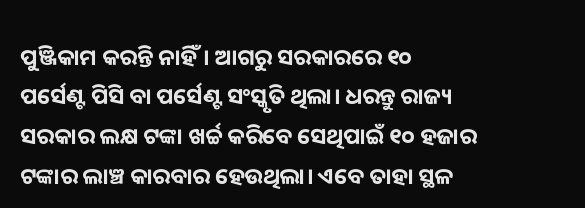ପୁଞ୍ଜିକାମ କରନ୍ତି ନାହିଁ। ଆଗରୁ ସରକାରରେ ୧୦ ପର୍ସେଣ୍ଟ ପିସି ବା ପର୍ସେଣ୍ଟ ସଂସ୍କୃତି ଥିଲା। ଧରନ୍ତୁ ରାଜ୍ୟ ସରକାର ଲକ୍ଷ ଟଙ୍କା ଖର୍ଚ୍ଚ କରିବେ ସେଥିପାଇଁ ୧୦ ହଜାର ଟଙ୍କାର ଲାଞ୍ଚ କାରବାର ହେଉଥିଲା। ଏବେ ତାହା ସ୍ଥଳ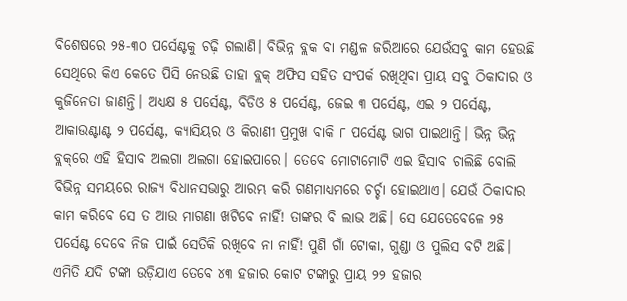ବିଶେଷରେ ୨୫-୩୦ ପର୍ସେଣ୍ଟକୁ ଚଢ଼ି ଗଲାଣି। ବିଭିନ୍ନ ବ୍ଲକ ବା ମଣ୍ଡଳ ଜରିଆରେ ଯେଉଁସବୁ କାମ ହେଉଛି ସେଥିରେ କିଏ କେତେ ପିସି ନେଉଛି ତାହା ବ୍ଲକ୍‌ ଅଫିସ ସହିତ ସଂପର୍କ ରଖିଥିବା ପ୍ରାୟ ସବୁ ଠିକାଦାର ଓ କୁଜିନେତା ଜାଣନ୍ତି। ଅଧ୍ୟକ୍ଷ ୫ ପର୍ସେଣ୍ଟ, ବିଡିଓ ୫ ପର୍ସେଣ୍ଟ, ଜେଇ ୩ ପର୍ସେଣ୍ଟ, ଏଇ ୨ ପର୍ସେଣ୍ଟ, ଆକାଉଣ୍ଟାଣ୍ଟ ୨ ପର୍ସେଣ୍ଟ, କ୍ୟାସିୟର ଓ କିରାଣୀ ପ୍ରମୁଖ ବାକି ୮ ପର୍ସେଣ୍ଟ ଭାଗ ପାଇଥାନ୍ତି। ଭିନ୍ନ ଭିନ୍ନ ବ୍ଲକ୍‌ରେ ଏହି ହିସାବ ଅଲଗା ଅଲଗା ହୋଇପାରେ। ତେବେ ମୋଟାମୋଟି ଏଇ ହିସାବ ଚାଲିଛି ବୋଲି ବିଭିନ୍ନ ସମୟରେ ରାଜ୍ୟ ବିଧାନସଭାରୁ ଆରମ୍ଭ କରି ଗଣମାଧ୍ୟମରେ ଚର୍ଚ୍ଚା ହୋଇଥାଏ। ଯେଉଁ ଠିକାଦାର କାମ କରିବେ ସେ ତ ଆଉ ମାଗଣା ଖଟିବେ ନାହିଁ! ତାଙ୍କର ବି ଲାଭ ଅଛି। ସେ ଯେତେବେଳେ ୨୫ ପର୍ସେଣ୍ଟ ଦେବେ ନିଜ ପାଇଁ ସେତିକି ରଖିବେ ନା ନାହିଁ! ପୁଣି ଗାଁ ଟୋକା, ଗୁଣ୍ଡା ଓ ପୁଲିସ ବଟି ଅଛି। ଏମିତି ଯଦି ଟଙ୍କା ଉଡ଼ିଯାଏ ତେବେ ୪୩ ହଜାର କୋଟ ଟଙ୍କାରୁ ପ୍ରାୟ ୨୨ ହଜାର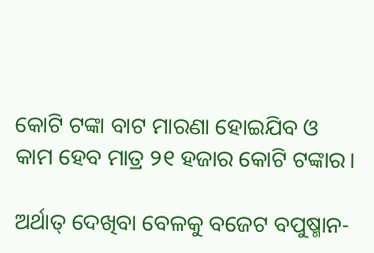କୋଟି ଟଙ୍କା ବାଟ ମାରଣା ହୋଇଯିବ ଓ କାମ ହେବ ମାତ୍ର ୨୧ ହଜାର କୋଟି ଟଙ୍କାର।

ଅର୍ଥାତ୍‌ ଦେଖିବା ବେଳକୁ ବଜେଟ ବପୁଷ୍ମାନ-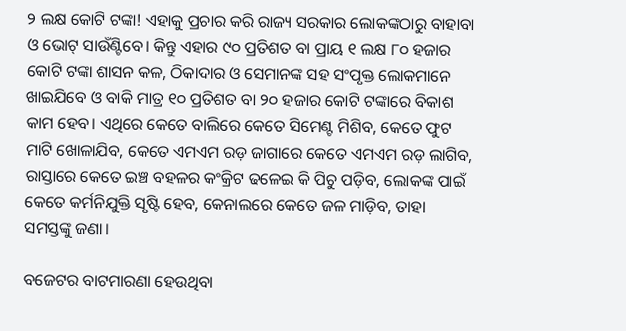୨ ଲକ୍ଷ କୋଟି ଟଙ୍କା! ଏହାକୁ ପ୍ରଚାର କରି ରାଜ୍ୟ ସରକାର ଲୋକଙ୍କଠାରୁ ବାହାବା ଓ ଭୋଟ୍‌ ସାଉଁଣ୍ଟିବେ। କିନ୍ତୁ ଏହାର ୯୦ ପ୍ରତିଶତ ବା ପ୍ରାୟ ୧ ଲକ୍ଷ ୮୦ ହଜାର କୋଟି ଟଙ୍କା ଶାସନ କଳ, ଠିକାଦାର ଓ ସେମାନଙ୍କ ସହ ସଂପୃକ୍ତ ଲୋକମାନେ ଖାଇଯିବେ ଓ ବାକି ମାତ୍ର ୧୦ ପ୍ରତିଶତ ବା ୨୦ ହଜାର କୋଟି ଟଙ୍କାରେ ବିକାଶ କାମ ହେବ। ଏଥିରେ କେତେ ବାଲିରେ କେତେ ସିମେଣ୍ଟ ମିଶିବ, କେତେ ଫୁଟ ମାଟି ଖୋଳାଯିବ, କେତେ ଏମଏମ ରଡ଼ ଜାଗାରେ କେତେ ଏମଏମ ରଡ଼ ଲାଗିବ, ରାସ୍ତାରେ କେତେ ଇଞ୍ଚ ବହଳର କଂକ୍ରିଟ ଢଳେଇ କି ପିଚୁ ପଡ଼ିବ, ଲୋକଙ୍କ ପାଇଁ କେତେ କର୍ମନିଯୁକ୍ତି ସୃଷ୍ଟି ହେବ, କେନାଲରେ କେତେ ଜଳ ମାଡ଼ିବ, ତାହା ସମସ୍ତଙ୍କୁ ଜଣା।

ବଜେଟର ବାଟମାରଣା ହେଉଥିବା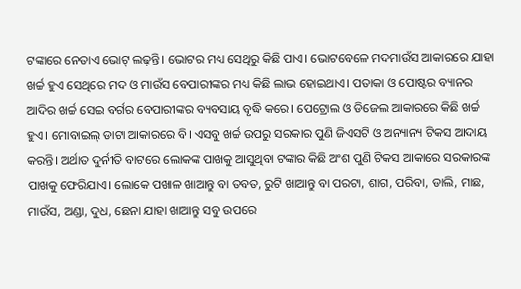ଟଙ୍କାରେ ନେତାଏ ଭୋଟ୍‌ ଲଢ଼ନ୍ତି। ଭୋଟର ମଧ୍ୟ ସେଥିରୁ କିଛି ପାଏ। ଭୋଟବେଳେ ମଦମାଉଁସ ଆକାରରେ ଯାହା ଖର୍ଚ୍ଚ ହୁଏ ସେଥିରେ ମଦ ଓ ମାଉଁସ ବେପାରୀଙ୍କର ମଧ୍ୟ କିଛି ଲାଭ ହୋଇଥାଏ। ପତାକା ଓ ପୋଷ୍ଟର ବ୍ୟାନର ଆଦିର ଖର୍ଚ୍ଚ ସେଇ ବର୍ଗର ବେପାରୀଙ୍କର ବ୍ୟବସାୟ ବୃଦ୍ଧି କରେ। ପେଟ୍ରୋଲ ଓ ଡିଜେଲ ଆକାରରେ କିଛି ଖର୍ଚ୍ଚ ହୁଏ। ମୋବାଇଲ୍‌ ଡାଟା ଆକାରରେ ବି। ଏସବୁ ଖର୍ଚ୍ଚ ଉପରୁ ସରକାର ପୁଣି ଜିଏସଟି ଓ ଅନ୍ୟାନ୍ୟ ଟିକସ ଆଦାୟ କରନ୍ତି। ଅର୍ଥାତ ଦୁର୍ନୀତି ବାଟରେ ଲୋକଙ୍କ ପାଖକୁ ଆସୁଥିବା ଟଙ୍କାର କିଛି ଅଂଶ ପୁଣି ଟିକସ ଆକାରେ ସରକାରଙ୍କ ପାଖକୁ ଫେରିଯାଏ। ଲୋକେ ପଖାଳ ଖାଆନ୍ତୁ ବା ତବତ, ରୁଟି ଖାଆନ୍ତୁ ବା ପରଟା, ଶାଗ, ପରିବା, ଡାଲି, ମାଛ, ମାଉଁସ, ଅଣ୍ଡା, ଦୁଧ, ଛେନା ଯାହା ଖାଆନ୍ତୁ ସବୁ ଉପରେ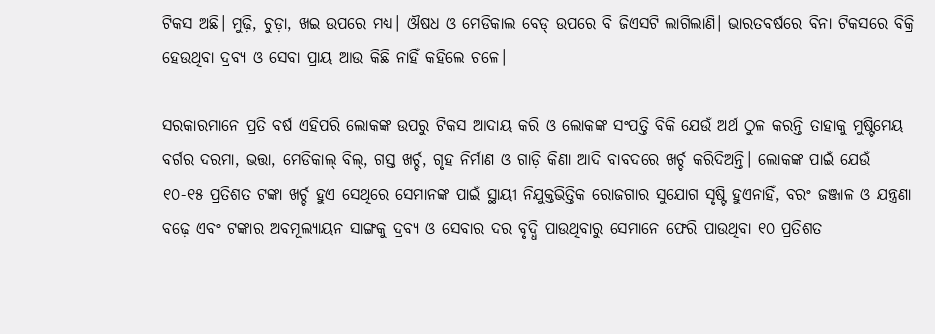ଟିକସ ଅଛି। ମୁଢ଼ି, ଚୁଡ଼ା, ଖଇ ଉପରେ ମଧ୍ୟ। ଔଷଧ ଓ ମେଡିକାଲ ବେଡ୍‌ ଉପରେ ବି ଜିଏସଟି ଲାଗିଲାଣି। ଭାରତବର୍ଷରେ ବିନା ଟିକସରେ ବିକ୍ରି ହେଉଥିବା ଦ୍ରବ୍ୟ ଓ ସେବା ପ୍ରାୟ ଆଉ କିଛି ନାହିଁ କହିଲେ ଚଳେ।

ସରକାରମାନେ ପ୍ରତି ବର୍ଷ ଏହିପରି ଲୋକଙ୍କ ଉପରୁ ଟିକସ ଆଦାୟ କରି ଓ ଲୋକଙ୍କ ସଂପତ୍ତି ବିକି ଯେଉଁ ଅର୍ଥ ଠୁଳ କରନ୍ତି ତାହାକୁ ମୁଷ୍ଟିମେୟ ବର୍ଗର ଦରମା, ଭତ୍ତା, ମେଡିକାଲ୍‌ ବିଲ୍‌, ଗସ୍ତ ଖର୍ଚ୍ଚ, ଗୃହ ନିର୍ମାଣ ଓ ଗାଡ଼ି କିଣା ଆଦି ବାବଦରେ ଖର୍ଚ୍ଚ କରିଦିଅନ୍ତି। ଲୋକଙ୍କ ପାଇଁ ଯେଉଁ ୧୦-୧୫ ପ୍ରତିଶତ ଟଙ୍କା ଖର୍ଚ୍ଚ ହୁଏ ସେଥିରେ ସେମାନଙ୍କ ପାଇଁ ସ୍ଥାୟୀ ନିଯୁକ୍ତଭିତ୍ତିକ ରୋଜଗାର ସୁଯୋଗ ସୃଷ୍ଟି ହୁଏନାହିଁ, ବରଂ ଜଞ୍ଜାଳ ଓ ଯନ୍ତ୍ରଣା ବଢ଼େ ଏବଂ ଟଙ୍କାର ଅବମୂଲ୍ୟାୟନ ସାଙ୍ଗକୁ ଦ୍ରବ୍ୟ ଓ ସେବାର ଦର ବୃଦ୍ଧି ପାଉଥିବାରୁ ସେମାନେ ଫେରି ପାଉଥିବା ୧୦ ପ୍ରତିଶତ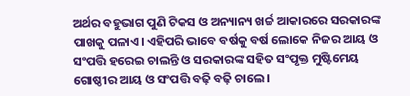ଅର୍ଥର ବହୁଭାଗ ପୁଣି ଟିକସ ଓ ଅନ୍ୟାନ୍ୟ ଖର୍ଚ୍ଚ ଆକାରରେ ସରକାରଙ୍କ ପାଖକୁ ପଳାଏ। ଏହିପରି ଭାବେ ବର୍ଷକୁ ବର୍ଷ ଲୋକେ ନିଜର ଆୟ ଓ ସଂପତ୍ତି ହରେଇ ଚାଲନ୍ତି ଓ ସରକାରଙ୍କ ସହିତ ସଂପୃକ୍ତ ମୁଷ୍ଟିମେୟ ଗୋଷ୍ଠୀର ଆୟ ଓ ସଂପତ୍ତି ବଢ଼ି ବଢ଼ି ଚାଲେ।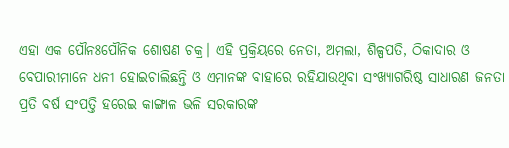ଏହା ଏକ ପୌନଃପୌନିକ ଶୋଷଣ ଚକ୍ର। ଏହି ପ୍ରକ୍ରିୟରେ ନେତା, ଅମଲା, ଶିଳ୍ପପତି, ଠିକାଦାର ଓ ବେପାରୀମାନେ ଧନୀ ହୋଇଚାଲିଛନ୍ତି ଓ ଏମାନଙ୍କ ବାହାରେ ରହିଯାଉଥିବା ସଂଖ୍ୟାଗରିଷ୍ଠ ସାଧାରଣ ଜନତା ପ୍ରତି ବର୍ଷ ସଂପତ୍ତି ହରେଇ କାଙ୍ଗାଳ ଭଳି ସରକାରଙ୍କ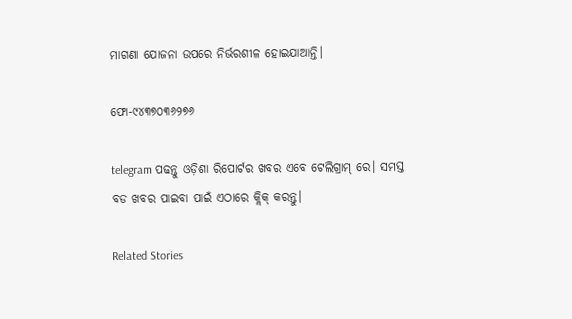ମାଗଣା ଯୋଜନା ଉପରେ ନିର୍ଭରଶୀଳ ହୋଇଯାଆନ୍ତି।

ଫୋ-୯୪୩୭୦୩୬୨୭୬

telegram ପଢନ୍ତୁ ଓଡ଼ିଶା ରିପୋର୍ଟର ଖବର ଏବେ ଟେଲିଗ୍ରାମ୍ ରେ। ସମସ୍ତ ବଡ ଖବର ପାଇବା ପାଇଁ ଏଠାରେ କ୍ଲିକ୍ କରନ୍ତୁ।

Related Stories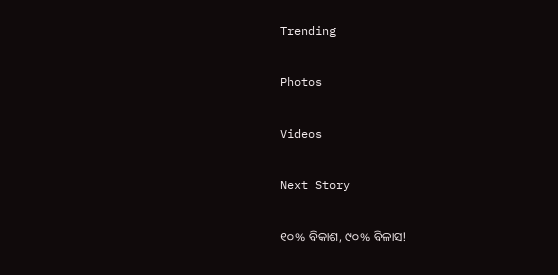Trending

Photos

Videos

Next Story

୧୦% ବିକାଶ, ୯୦% ବିଳାସ!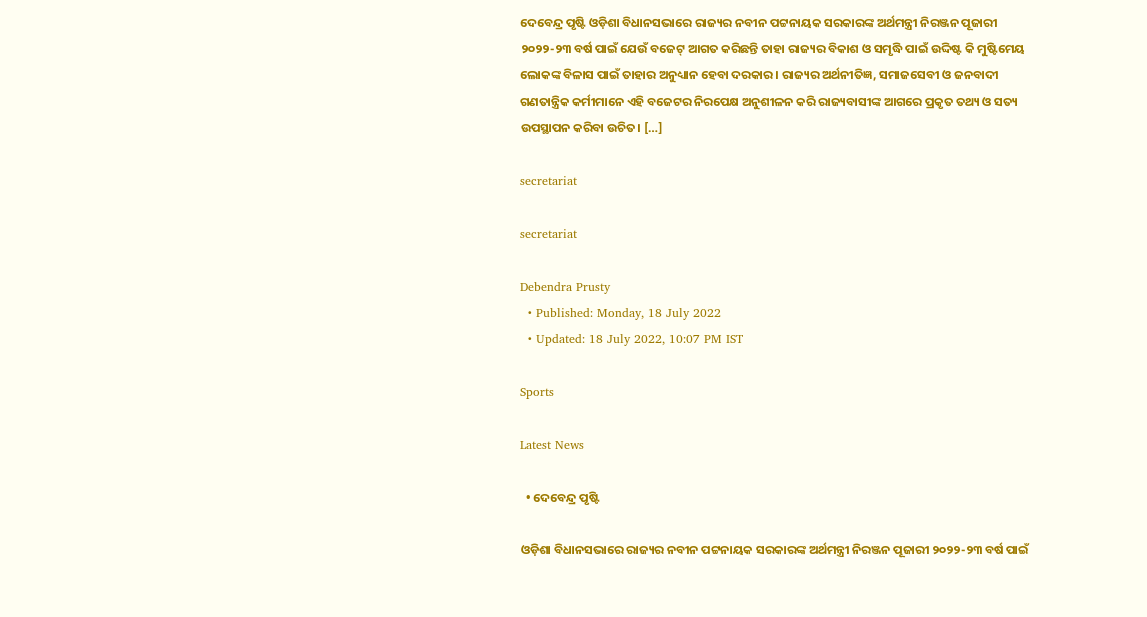ଦେବେନ୍ଦ୍ର ପୃଷ୍ଟି ଓଡ଼ିଶା ବିଧାନସଭାରେ ରାଜ୍ୟର ନବୀନ ପଟ୍ଟନାୟକ ସରକାରଙ୍କ ଅର୍ଥମନ୍ତ୍ରୀ ନିରଞ୍ଜନ ପୂଜାରୀ ୨୦୨୨-୨୩ ବର୍ଷ ପାଇଁ ଯେଉଁ ବଜେଟ୍‌ ଆଗତ କରିଛନ୍ତି ତାହା ରାଜ୍ୟର ବିକାଶ ଓ ସମୃଦ୍ଧି ପାଇଁ ଉଦ୍ଦିଷ୍ଟ କି ମୁଷ୍ଟିମେୟ ଲୋକଙ୍କ ବିଳାସ ପାଇଁ ତାହାର ଅନୁଧ୍ୟାନ ହେବା ଦରକାର। ରାଜ୍ୟର ଅର୍ଥନୀତିଜ୍ଞ, ସମାଜସେବୀ ଓ ଜନବାଦୀ ଗଣତାନ୍ତ୍ରିକ କର୍ମୀମାନେ ଏହି ବଜେଟର ନିରପେକ୍ଷ ଅନୁଶୀଳନ କରି ରାଜ୍ୟବାସୀଙ୍କ ଆଗରେ ପ୍ରକୃତ ତଥ୍ୟ ଓ ସତ୍ୟ ଉପସ୍ଥାପନ କରିବା ଉଚିତ। […]

secretariat

secretariat

Debendra Prusty
  • Published: Monday, 18 July 2022
  • Updated: 18 July 2022, 10:07 PM IST

Sports

Latest News

  • ଦେବେନ୍ଦ୍ର ପୃଷ୍ଟି

ଓଡ଼ିଶା ବିଧାନସଭାରେ ରାଜ୍ୟର ନବୀନ ପଟ୍ଟନାୟକ ସରକାରଙ୍କ ଅର୍ଥମନ୍ତ୍ରୀ ନିରଞ୍ଜନ ପୂଜାରୀ ୨୦୨୨-୨୩ ବର୍ଷ ପାଇଁ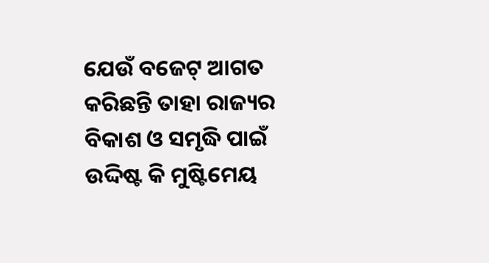ଯେଉଁ ବଜେଟ୍‌ ଆଗତ କରିଛନ୍ତି ତାହା ରାଜ୍ୟର ବିକାଶ ଓ ସମୃଦ୍ଧି ପାଇଁ ଉଦ୍ଦିଷ୍ଟ କି ମୁଷ୍ଟିମେୟ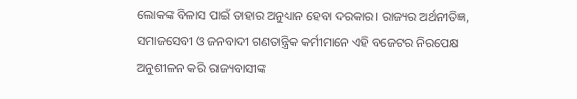ଲୋକଙ୍କ ବିଳାସ ପାଇଁ ତାହାର ଅନୁଧ୍ୟାନ ହେବା ଦରକାର। ରାଜ୍ୟର ଅର୍ଥନୀତିଜ୍ଞ, ସମାଜସେବୀ ଓ ଜନବାଦୀ ଗଣତାନ୍ତ୍ରିକ କର୍ମୀମାନେ ଏହି ବଜେଟର ନିରପେକ୍ଷ ଅନୁଶୀଳନ କରି ରାଜ୍ୟବାସୀଙ୍କ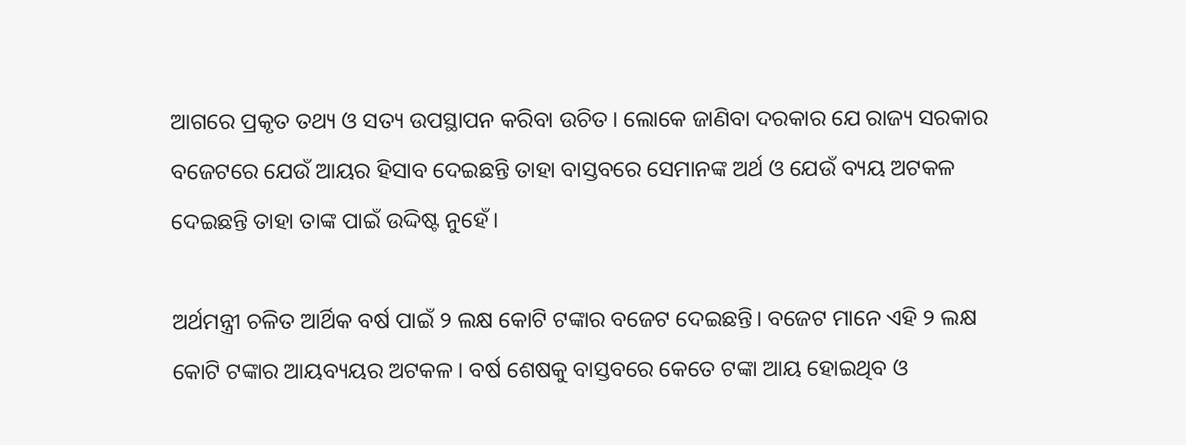ଆଗରେ ପ୍ରକୃତ ତଥ୍ୟ ଓ ସତ୍ୟ ଉପସ୍ଥାପନ କରିବା ଉଚିତ। ଲୋକେ ଜାଣିବା ଦରକାର ଯେ ରାଜ୍ୟ ସରକାର ବଜେଟରେ ଯେଉଁ ଆୟର ହିସାବ ଦେଇଛନ୍ତି ତାହା ବାସ୍ତବରେ ସେମାନଙ୍କ ଅର୍ଥ ଓ ଯେଉଁ ବ୍ୟୟ ଅଟକଳ ଦେଇଛନ୍ତି ତାହା ତାଙ୍କ ପାଇଁ ଉଦ୍ଦିଷ୍ଟ ନୁହେଁ।

ଅର୍ଥମନ୍ତ୍ରୀ ଚଳିତ ଆର୍ଥିକ ବର୍ଷ ପାଇଁ ୨ ଲକ୍ଷ କୋଟି ଟଙ୍କାର ବଜେଟ ଦେଇଛନ୍ତି। ବଜେଟ ମାନେ ଏହି ୨ ଲକ୍ଷ କୋଟି ଟଙ୍କାର ଆୟବ୍ୟୟର ଅଟକଳ। ବର୍ଷ ଶେଷକୁ ବାସ୍ତବରେ କେତେ ଟଙ୍କା ଆୟ ହୋଇଥିବ ଓ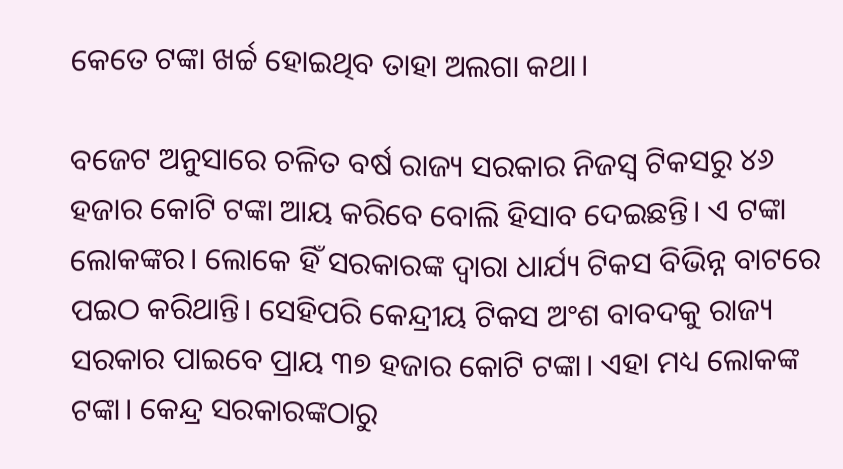କେତେ ଟଙ୍କା ଖର୍ଚ୍ଚ ହୋଇଥିବ ତାହା ଅଲଗା କଥା।

ବଜେଟ ଅନୁସାରେ ଚଳିତ ବର୍ଷ ରାଜ୍ୟ ସରକାର ନିଜସ୍ୱ ଟିକସରୁ ୪୬ ହଜାର କୋଟି ଟଙ୍କା ଆୟ କରିବେ ବୋଲି ହିସାବ ଦେଇଛନ୍ତି। ଏ ଟଙ୍କା ଲୋକଙ୍କର। ଲୋକେ ହିଁ ସରକାରଙ୍କ ଦ୍ୱାରା ଧାର୍ଯ୍ୟ ଟିକସ ବିଭିନ୍ନ ବାଟରେ ପଇଠ କରିଥାନ୍ତି। ସେହିପରି କେନ୍ଦ୍ରୀୟ ଟିକସ ଅଂଶ ବାବଦକୁ ରାଜ୍ୟ ସରକାର ପାଇବେ ପ୍ରାୟ ୩୭ ହଜାର କୋଟି ଟଙ୍କା। ଏହା ମଧ୍ୟ ଲୋକଙ୍କ ଟଙ୍କା। କେନ୍ଦ୍ର ସରକାରଙ୍କଠାରୁ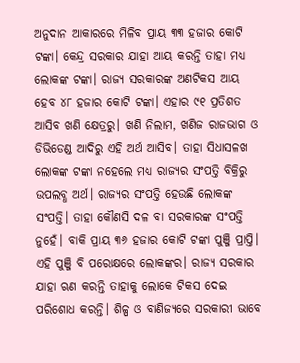ଅନୁଦାନ ଆକାରରେ ମିଳିବ ପ୍ରାୟ ୩୩ ହଜାର କୋଟି ଟଙ୍କା। କେନ୍ଦ୍ର ସରକାର ଯାହା ଆୟ କରନ୍ତି ତାହା ମଧ୍ୟ ଲୋକଙ୍କ ଟଙ୍କା। ରାଜ୍ୟ ସରକାରଙ୍କ ଅଣଟିକସ ଆୟ ହେବ ୪୮ ହଜାର କୋଟି ଟଙ୍କା। ଏହାର ୯୧ ପ୍ରତିଶତ ଆସିବ ଖଣି କ୍ଷେତ୍ରରୁ। ଖଣି ନିଲାମ, ଖଣିଜ ରାଜଭାଗ ଓ ଡିଭିଡେଣ୍ଡ ଆଦିରୁ ଏହି ଅର୍ଥ ଆସିବ। ତାହା ସିଧାସଳଖ ଲୋକଙ୍କ ଟଙ୍କା ନହେଲେ ମଧ୍ୟ ରାଜ୍ୟର ସଂପତ୍ତି ବିକ୍ରିରୁ ଉପଲବ୍ଧ ଅର୍ଥ। ରାଜ୍ୟର ସଂପତ୍ତି ହେଉଛି ଲୋକଙ୍କ ସଂପତ୍ତି। ତାହା କୌଣସି ଦଳ ବା ସରକାରଙ୍କ ସଂପତ୍ତି ନୁହେଁ। ବାକି ପ୍ରାୟ ୩୬ ହଜାର କୋଟି ଟଙ୍କା ପୁଞ୍ଜି ପ୍ରାପ୍ତି। ଏହି ପୁଞ୍ଜି ବି ପରୋକ୍ଷରେ ଲୋକଙ୍କର। ରାଜ୍ୟ ସରକାର ଯାହା ଋଣ କରନ୍ତି ତାହାକୁ ଲୋକେ ଟିକସ ଦେଇ ପରିଶୋଧ କରନ୍ତି। ଶିଳ୍ପ ଓ ବାଣିଜ୍ୟରେ ସରକାରୀ ଭାବେ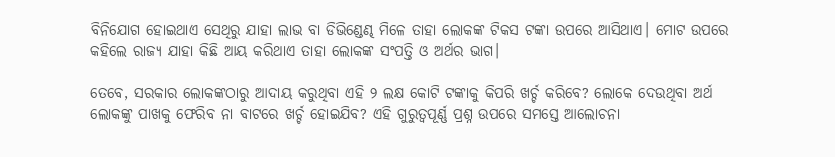ବିନିଯୋଗ ହୋଇଥାଏ ସେଥିରୁ ଯାହା ଲାଭ ବା ଡିଭିଣ୍ଡେଣ୍ଢ ମିଳେ ତାହା ଲୋକଙ୍କ ଟିକସ ଟଙ୍କା ଉପରେ ଆସିଥାଏ। ମୋଟ ଉପରେ କହିଲେ ରାଜ୍ୟ ଯାହା କିଛି ଆୟ କରିଥାଏ ତାହା ଲୋକଙ୍କ ସଂପତ୍ତି ଓ ଅର୍ଥର ଭାଗ।

ତେବେ, ସରକାର ଲୋକଙ୍କଠାରୁ ଆଦାୟ କରୁଥିବା ଏହି ୨ ଲକ୍ଷ କୋଟି ଟଙ୍କାକୁ କିପରି ଖର୍ଚ୍ଚ କରିବେ? ଲୋକେ ଦେଉଥିବା ଅର୍ଥ ଲୋକଙ୍କୁ ପାଖକୁ ଫେରିବ ନା ବାଟରେ ଖର୍ଚ୍ଚ ହୋଇଯିବ? ଏହି ଗୁରୁତ୍ୱପୂର୍ଣ୍ଣ ପ୍ରଶ୍ନ ଉପରେ ସମସ୍ତେ ଆଲୋଚନା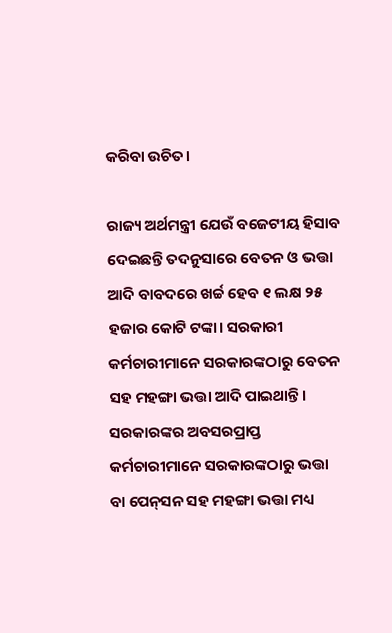କରିବା ଉଚିତ।

ରାଜ୍ୟ ଅର୍ଥମନ୍ତ୍ରୀ ଯେଉଁ ବଜେଟୀୟ ହିସାବ ଦେଇଛନ୍ତି ତଦନୁସାରେ ବେତନ ଓ ଭତ୍ତା ଆଦି ବାବଦରେ ଖର୍ଚ୍ଚ ହେବ ୧ ଲକ୍ଷ ୨୫ ହଜାର କୋଟି ଟଙ୍କା। ସରକାରୀ କର୍ମଚାରୀମାନେ ସରକାରଙ୍କଠାରୁ ବେତନ ସହ ମହଙ୍ଗା ଭତ୍ତା ଆଦି ପାଇଥାନ୍ତି। ସରକାରଙ୍କର ଅବସରପ୍ରାପ୍ତ କର୍ମଚାରୀମାନେ ସରକାରଙ୍କଠାରୁ ଭତ୍ତା ବା ପେନ୍‌ସନ ସହ ମହଙ୍ଗା ଭତ୍ତା ମଧ୍ୟ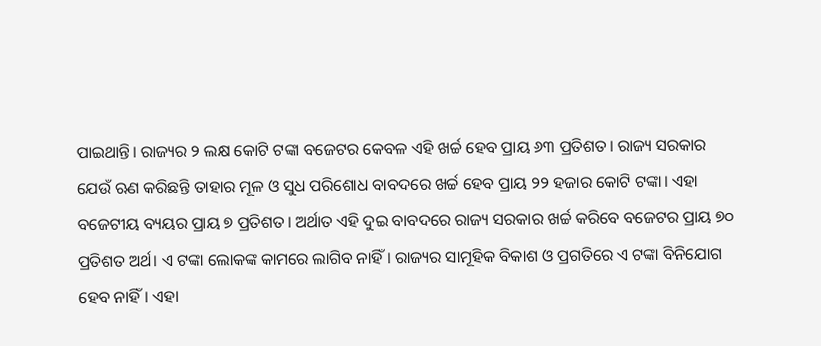ପାଇଥାନ୍ତି। ରାଜ୍ୟର ୨ ଲକ୍ଷ କୋଟି ଟଙ୍କା ବଜେଟର କେବଳ ଏହି ଖର୍ଚ୍ଚ ହେବ ପ୍ରାୟ ୬୩ ପ୍ରତିଶତ। ରାଜ୍ୟ ସରକାର ଯେଉଁ ଋଣ କରିଛନ୍ତି ତାହାର ମୂଳ ଓ ସୁଧ ପରିଶୋଧ ବାବଦରେ ଖର୍ଚ୍ଚ ହେବ ପ୍ରାୟ ୨୨ ହଜାର କୋଟି ଟଙ୍କା। ଏହା ବଜେଟୀୟ ବ୍ୟୟର ପ୍ରାୟ ୭ ପ୍ରତିଶତ। ଅର୍ଥାତ ଏହି ଦୁଇ ବାବଦରେ ରାଜ୍ୟ ସରକାର ଖର୍ଚ୍ଚ କରିବେ ବଜେଟର ପ୍ରାୟ ୭୦ ପ୍ରତିଶତ ଅର୍ଥ। ଏ ଟଙ୍କା ଲୋକଙ୍କ କାମରେ ଲାଗିବ ନାହିଁ। ରାଜ୍ୟର ସାମୂହିକ ବିକାଶ ଓ ପ୍ରଗତିରେ ଏ ଟଙ୍କା ବିନିଯୋଗ ହେବ ନାହିଁ। ଏହା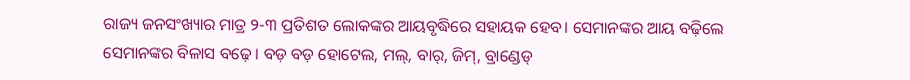ରାଜ୍ୟ ଜନସଂଖ୍ୟାର ମାତ୍ର ୨-୩ ପ୍ରତିଶତ ଲୋକଙ୍କର ଆୟବୃଦ୍ଧିରେ ସହାୟକ ହେବ। ସେମାନଙ୍କର ଆୟ ବଢ଼ିଲେ ସେମାନଙ୍କର ବିଳାସ ବଢ଼େ। ବଡ଼ ବଡ଼ ହୋଟେଲ, ମଲ୍‌, ବାର୍‌, ଜିମ୍‌, ବ୍ରାଣ୍ଡେଡ୍‌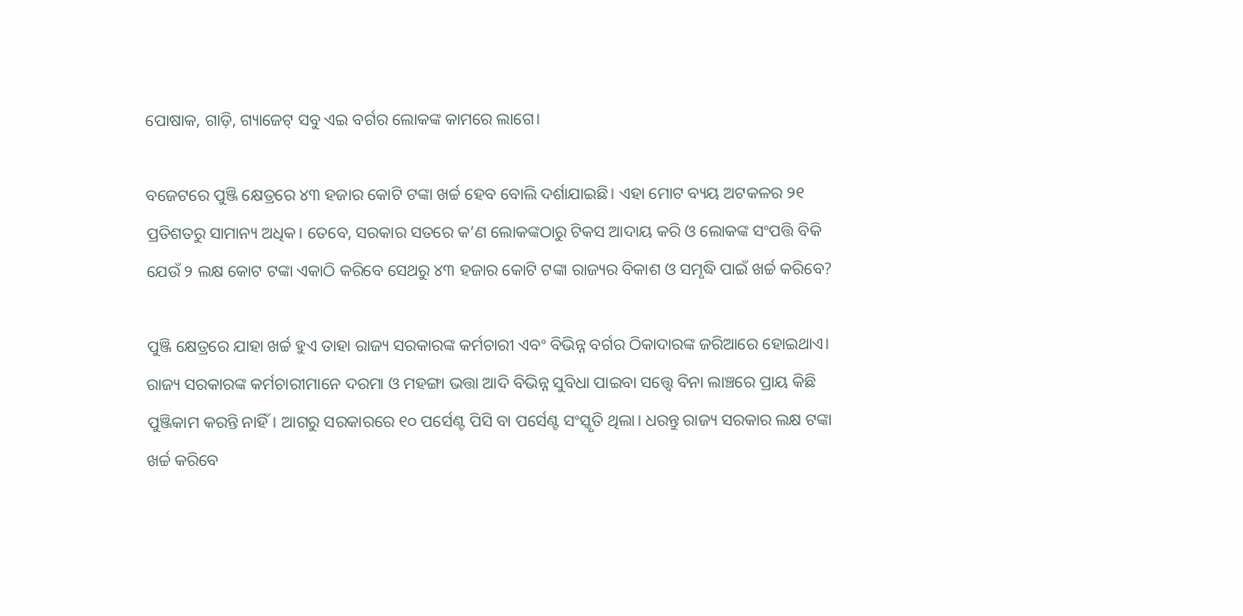ପୋଷାକ, ଗାଡ଼ି, ଗ୍ୟାଜେଟ୍‌ ସବୁ ଏଇ ବର୍ଗର ଲୋକଙ୍କ କାମରେ ଲାଗେ।

ବଜେଟରେ ପୁଞ୍ଜି କ୍ଷେତ୍ରରେ ୪୩ ହଜାର କୋଟି ଟଙ୍କା ଖର୍ଚ୍ଚ ହେବ ବୋଲି ଦର୍ଶାଯାଇଛି। ଏହା ମୋଟ ବ୍ୟୟ ଅଟକଳର ୨୧ ପ୍ରତିଶତରୁ ସାମାନ୍ୟ ଅଧିକ। ତେବେ, ସରକାର ସତରେ କ’ଣ ଲୋକଙ୍କଠାରୁ ଟିକସ ଆଦାୟ କରି ଓ ଲୋକଙ୍କ ସଂପତ୍ତି ବିକି ଯେଉଁ ୨ ଲକ୍ଷ କୋଟ ଟଙ୍କା ଏକାଠି କରିବେ ସେଥରୁ ୪୩ ହଜାର କୋଟି ଟଙ୍କା ରାଜ୍ୟର ବିକାଶ ଓ ସମୃଦ୍ଧି ପାଇଁ ଖର୍ଚ୍ଚ କରିବେ?

ପୁଞ୍ଜି କ୍ଷେତ୍ରରେ ଯାହା ଖର୍ଚ୍ଚ ହୁଏ ତାହା ରାଜ୍ୟ ସରକାରଙ୍କ କର୍ମଚାରୀ ଏବଂ ବିଭିନ୍ନ ବର୍ଗର ଠିକାଦାରଙ୍କ ଜରିଆରେ ହୋଇଥାଏ। ରାଜ୍ୟ ସରକାରଙ୍କ କର୍ମଚାରୀମାନେ ଦରମା ଓ ମହଙ୍ଗା ଭତ୍ତା ଆଦି ବିଭିନ୍ନ ସୁବିଧା ପାଇବା ସତ୍ତ୍ୱେ ବିନା ଲାଞ୍ଚରେ ପ୍ରାୟ କିଛି ପୁଞ୍ଜିକାମ କରନ୍ତି ନାହିଁ। ଆଗରୁ ସରକାରରେ ୧୦ ପର୍ସେଣ୍ଟ ପିସି ବା ପର୍ସେଣ୍ଟ ସଂସ୍କୃତି ଥିଲା। ଧରନ୍ତୁ ରାଜ୍ୟ ସରକାର ଲକ୍ଷ ଟଙ୍କା ଖର୍ଚ୍ଚ କରିବେ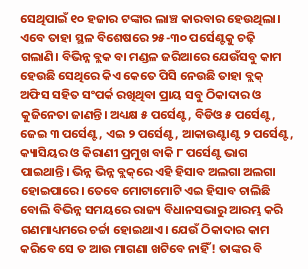ସେଥିପାଇଁ ୧୦ ହଜାର ଟଙ୍କାର ଲାଞ୍ଚ କାରବାର ହେଉଥିଲା। ଏବେ ତାହା ସ୍ଥଳ ବିଶେଷରେ ୨୫-୩୦ ପର୍ସେଣ୍ଟକୁ ଚଢ଼ି ଗଲାଣି। ବିଭିନ୍ନ ବ୍ଲକ ବା ମଣ୍ଡଳ ଜରିଆରେ ଯେଉଁସବୁ କାମ ହେଉଛି ସେଥିରେ କିଏ କେତେ ପିସି ନେଉଛି ତାହା ବ୍ଲକ୍‌ ଅଫିସ ସହିତ ସଂପର୍କ ରଖିଥିବା ପ୍ରାୟ ସବୁ ଠିକାଦାର ଓ କୁଜିନେତା ଜାଣନ୍ତି। ଅଧ୍ୟକ୍ଷ ୫ ପର୍ସେଣ୍ଟ, ବିଡିଓ ୫ ପର୍ସେଣ୍ଟ, ଜେଇ ୩ ପର୍ସେଣ୍ଟ, ଏଇ ୨ ପର୍ସେଣ୍ଟ, ଆକାଉଣ୍ଟାଣ୍ଟ ୨ ପର୍ସେଣ୍ଟ, କ୍ୟାସିୟର ଓ କିରାଣୀ ପ୍ରମୁଖ ବାକି ୮ ପର୍ସେଣ୍ଟ ଭାଗ ପାଇଥାନ୍ତି। ଭିନ୍ନ ଭିନ୍ନ ବ୍ଲକ୍‌ରେ ଏହି ହିସାବ ଅଲଗା ଅଲଗା ହୋଇପାରେ। ତେବେ ମୋଟାମୋଟି ଏଇ ହିସାବ ଚାଲିଛି ବୋଲି ବିଭିନ୍ନ ସମୟରେ ରାଜ୍ୟ ବିଧାନସଭାରୁ ଆରମ୍ଭ କରି ଗଣମାଧ୍ୟମରେ ଚର୍ଚ୍ଚା ହୋଇଥାଏ। ଯେଉଁ ଠିକାଦାର କାମ କରିବେ ସେ ତ ଆଉ ମାଗଣା ଖଟିବେ ନାହିଁ! ତାଙ୍କର ବି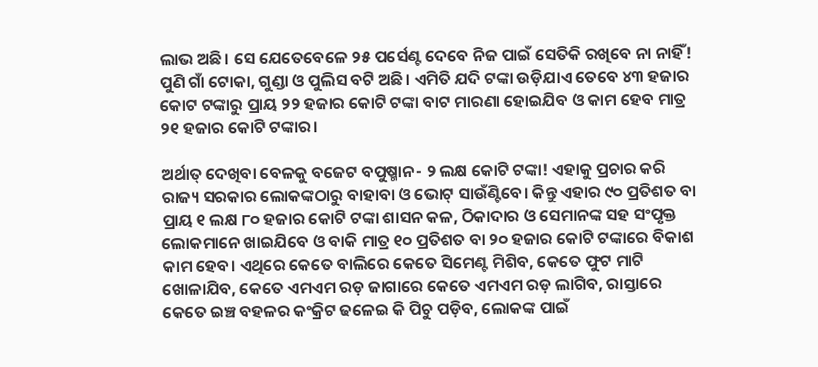ଲାଭ ଅଛି। ସେ ଯେତେବେଳେ ୨୫ ପର୍ସେଣ୍ଟ ଦେବେ ନିଜ ପାଇଁ ସେତିକି ରଖିବେ ନା ନାହିଁ! ପୁଣି ଗାଁ ଟୋକା, ଗୁଣ୍ଡା ଓ ପୁଲିସ ବଟି ଅଛି। ଏମିତି ଯଦି ଟଙ୍କା ଉଡ଼ିଯାଏ ତେବେ ୪୩ ହଜାର କୋଟ ଟଙ୍କାରୁ ପ୍ରାୟ ୨୨ ହଜାର କୋଟି ଟଙ୍କା ବାଟ ମାରଣା ହୋଇଯିବ ଓ କାମ ହେବ ମାତ୍ର ୨୧ ହଜାର କୋଟି ଟଙ୍କାର।

ଅର୍ଥାତ୍‌ ଦେଖିବା ବେଳକୁ ବଜେଟ ବପୁଷ୍ମାନ- ୨ ଲକ୍ଷ କୋଟି ଟଙ୍କା! ଏହାକୁ ପ୍ରଚାର କରି ରାଜ୍ୟ ସରକାର ଲୋକଙ୍କଠାରୁ ବାହାବା ଓ ଭୋଟ୍‌ ସାଉଁଣ୍ଟିବେ। କିନ୍ତୁ ଏହାର ୯୦ ପ୍ରତିଶତ ବା ପ୍ରାୟ ୧ ଲକ୍ଷ ୮୦ ହଜାର କୋଟି ଟଙ୍କା ଶାସନ କଳ, ଠିକାଦାର ଓ ସେମାନଙ୍କ ସହ ସଂପୃକ୍ତ ଲୋକମାନେ ଖାଇଯିବେ ଓ ବାକି ମାତ୍ର ୧୦ ପ୍ରତିଶତ ବା ୨୦ ହଜାର କୋଟି ଟଙ୍କାରେ ବିକାଶ କାମ ହେବ। ଏଥିରେ କେତେ ବାଲିରେ କେତେ ସିମେଣ୍ଟ ମିଶିବ, କେତେ ଫୁଟ ମାଟି ଖୋଳାଯିବ, କେତେ ଏମଏମ ରଡ଼ ଜାଗାରେ କେତେ ଏମଏମ ରଡ଼ ଲାଗିବ, ରାସ୍ତାରେ କେତେ ଇଞ୍ଚ ବହଳର କଂକ୍ରିଟ ଢଳେଇ କି ପିଚୁ ପଡ଼ିବ, ଲୋକଙ୍କ ପାଇଁ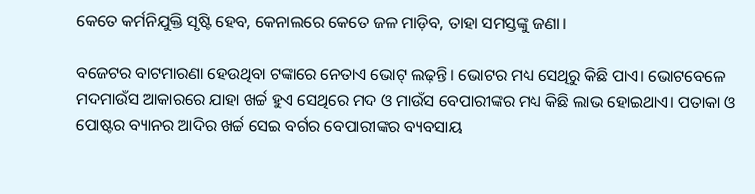କେତେ କର୍ମନିଯୁକ୍ତି ସୃଷ୍ଟି ହେବ, କେନାଲରେ କେତେ ଜଳ ମାଡ଼ିବ, ତାହା ସମସ୍ତଙ୍କୁ ଜଣା।

ବଜେଟର ବାଟମାରଣା ହେଉଥିବା ଟଙ୍କାରେ ନେତାଏ ଭୋଟ୍‌ ଲଢ଼ନ୍ତି। ଭୋଟର ମଧ୍ୟ ସେଥିରୁ କିଛି ପାଏ। ଭୋଟବେଳେ ମଦମାଉଁସ ଆକାରରେ ଯାହା ଖର୍ଚ୍ଚ ହୁଏ ସେଥିରେ ମଦ ଓ ମାଉଁସ ବେପାରୀଙ୍କର ମଧ୍ୟ କିଛି ଲାଭ ହୋଇଥାଏ। ପତାକା ଓ ପୋଷ୍ଟର ବ୍ୟାନର ଆଦିର ଖର୍ଚ୍ଚ ସେଇ ବର୍ଗର ବେପାରୀଙ୍କର ବ୍ୟବସାୟ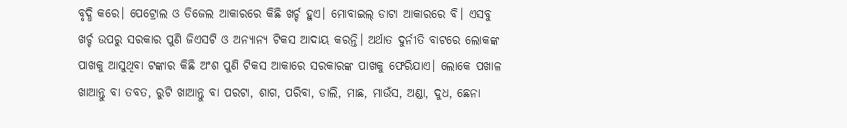ବୃଦ୍ଧି କରେ। ପେଟ୍ରୋଲ ଓ ଡିଜେଲ ଆକାରରେ କିଛି ଖର୍ଚ୍ଚ ହୁଏ। ମୋବାଇଲ୍‌ ଡାଟା ଆକାରରେ ବି। ଏସବୁ ଖର୍ଚ୍ଚ ଉପରୁ ସରକାର ପୁଣି ଜିଏସଟି ଓ ଅନ୍ୟାନ୍ୟ ଟିକସ ଆଦାୟ କରନ୍ତି। ଅର୍ଥାତ ଦୁର୍ନୀତି ବାଟରେ ଲୋକଙ୍କ ପାଖକୁ ଆସୁଥିବା ଟଙ୍କାର କିଛି ଅଂଶ ପୁଣି ଟିକସ ଆକାରେ ସରକାରଙ୍କ ପାଖକୁ ଫେରିଯାଏ। ଲୋକେ ପଖାଳ ଖାଆନ୍ତୁ ବା ତବତ, ରୁଟି ଖାଆନ୍ତୁ ବା ପରଟା, ଶାଗ, ପରିବା, ଡାଲି, ମାଛ, ମାଉଁସ, ଅଣ୍ଡା, ଦୁଧ, ଛେନା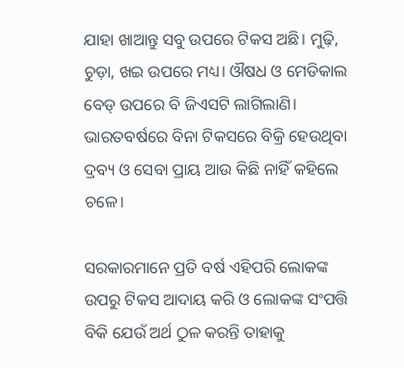ଯାହା ଖାଆନ୍ତୁ ସବୁ ଉପରେ ଟିକସ ଅଛି। ମୁଢ଼ି, ଚୁଡ଼ା, ଖଇ ଉପରେ ମଧ୍ୟ। ଔଷଧ ଓ ମେଡିକାଲ ବେଡ୍‌ ଉପରେ ବି ଜିଏସଟି ଲାଗିଲାଣି। ଭାରତବର୍ଷରେ ବିନା ଟିକସରେ ବିକ୍ରି ହେଉଥିବା ଦ୍ରବ୍ୟ ଓ ସେବା ପ୍ରାୟ ଆଉ କିଛି ନାହିଁ କହିଲେ ଚଳେ।

ସରକାରମାନେ ପ୍ରତି ବର୍ଷ ଏହିପରି ଲୋକଙ୍କ ଉପରୁ ଟିକସ ଆଦାୟ କରି ଓ ଲୋକଙ୍କ ସଂପତ୍ତି ବିକି ଯେଉଁ ଅର୍ଥ ଠୁଳ କରନ୍ତି ତାହାକୁ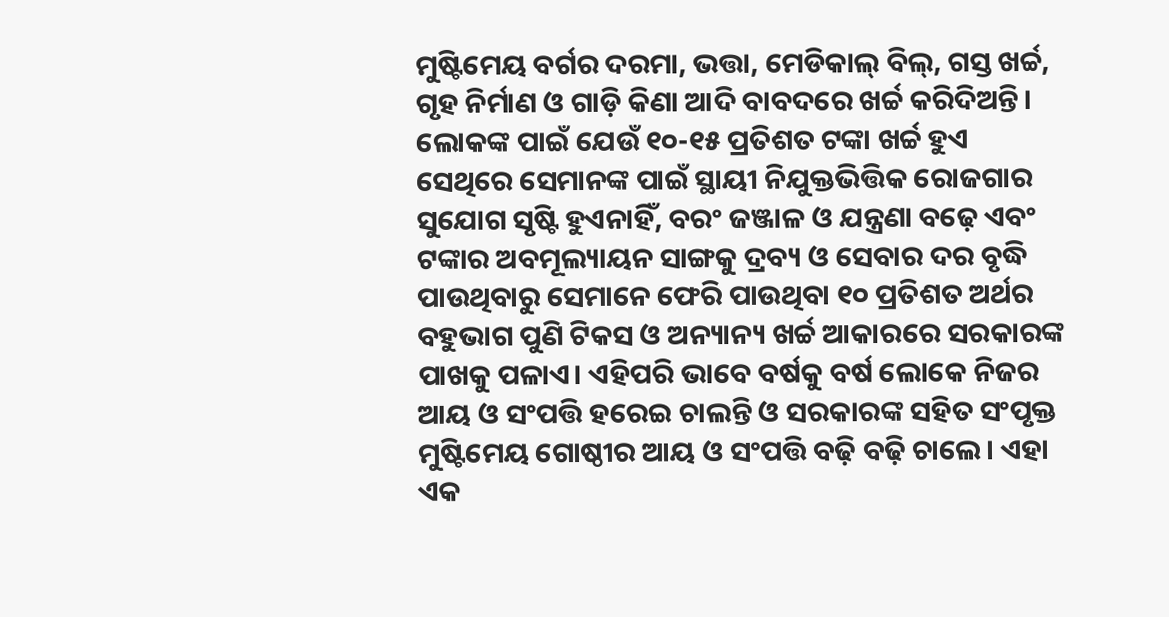ମୁଷ୍ଟିମେୟ ବର୍ଗର ଦରମା, ଭତ୍ତା, ମେଡିକାଲ୍‌ ବିଲ୍‌, ଗସ୍ତ ଖର୍ଚ୍ଚ, ଗୃହ ନିର୍ମାଣ ଓ ଗାଡ଼ି କିଣା ଆଦି ବାବଦରେ ଖର୍ଚ୍ଚ କରିଦିଅନ୍ତି। ଲୋକଙ୍କ ପାଇଁ ଯେଉଁ ୧୦-୧୫ ପ୍ରତିଶତ ଟଙ୍କା ଖର୍ଚ୍ଚ ହୁଏ ସେଥିରେ ସେମାନଙ୍କ ପାଇଁ ସ୍ଥାୟୀ ନିଯୁକ୍ତଭିତ୍ତିକ ରୋଜଗାର ସୁଯୋଗ ସୃଷ୍ଟି ହୁଏନାହିଁ, ବରଂ ଜଞ୍ଜାଳ ଓ ଯନ୍ତ୍ରଣା ବଢ଼େ ଏବଂ ଟଙ୍କାର ଅବମୂଲ୍ୟାୟନ ସାଙ୍ଗକୁ ଦ୍ରବ୍ୟ ଓ ସେବାର ଦର ବୃଦ୍ଧି ପାଉଥିବାରୁ ସେମାନେ ଫେରି ପାଉଥିବା ୧୦ ପ୍ରତିଶତ ଅର୍ଥର ବହୁଭାଗ ପୁଣି ଟିକସ ଓ ଅନ୍ୟାନ୍ୟ ଖର୍ଚ୍ଚ ଆକାରରେ ସରକାରଙ୍କ ପାଖକୁ ପଳାଏ। ଏହିପରି ଭାବେ ବର୍ଷକୁ ବର୍ଷ ଲୋକେ ନିଜର ଆୟ ଓ ସଂପତ୍ତି ହରେଇ ଚାଲନ୍ତି ଓ ସରକାରଙ୍କ ସହିତ ସଂପୃକ୍ତ ମୁଷ୍ଟିମେୟ ଗୋଷ୍ଠୀର ଆୟ ଓ ସଂପତ୍ତି ବଢ଼ି ବଢ଼ି ଚାଲେ। ଏହା ଏକ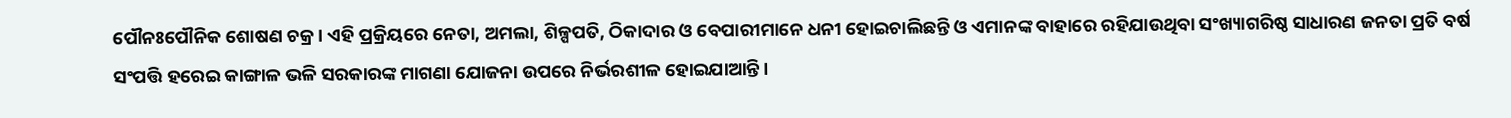ପୌନଃପୌନିକ ଶୋଷଣ ଚକ୍ର। ଏହି ପ୍ରକ୍ରିୟରେ ନେତା, ଅମଲା, ଶିଳ୍ପପତି, ଠିକାଦାର ଓ ବେପାରୀମାନେ ଧନୀ ହୋଇଚାଲିଛନ୍ତି ଓ ଏମାନଙ୍କ ବାହାରେ ରହିଯାଉଥିବା ସଂଖ୍ୟାଗରିଷ୍ଠ ସାଧାରଣ ଜନତା ପ୍ରତି ବର୍ଷ ସଂପତ୍ତି ହରେଇ କାଙ୍ଗାଳ ଭଳି ସରକାରଙ୍କ ମାଗଣା ଯୋଜନା ଉପରେ ନିର୍ଭରଶୀଳ ହୋଇଯାଆନ୍ତି।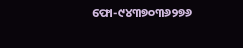ଫୋ-୯୪୩୭୦୩୬୨୭୬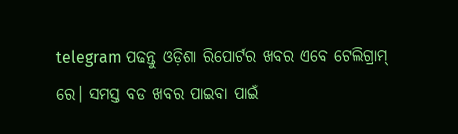telegram ପଢନ୍ତୁ ଓଡ଼ିଶା ରିପୋର୍ଟର ଖବର ଏବେ ଟେଲିଗ୍ରାମ୍ ରେ। ସମସ୍ତ ବଡ ଖବର ପାଇବା ପାଇଁ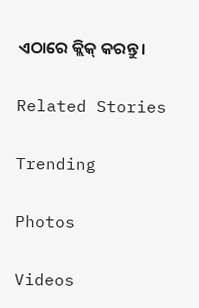ଏଠାରେ କ୍ଲିକ୍ କରନ୍ତୁ।

Related Stories

Trending

Photos

Videos